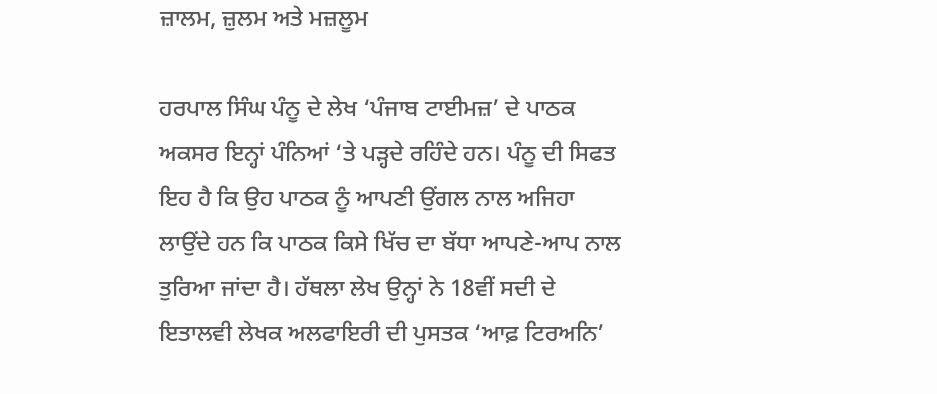ਜ਼ਾਲਮ, ਜ਼ੁਲਮ ਅਤੇ ਮਜ਼ਲੂਮ

ਹਰਪਾਲ ਸਿੰਘ ਪੰਨੂ ਦੇ ਲੇਖ ‘ਪੰਜਾਬ ਟਾਈਮਜ਼’ ਦੇ ਪਾਠਕ ਅਕਸਰ ਇਨ੍ਹਾਂ ਪੰਨਿਆਂ ‘ਤੇ ਪੜ੍ਹਦੇ ਰਹਿੰਦੇ ਹਨ। ਪੰਨੂ ਦੀ ਸਿਫਤ ਇਹ ਹੈ ਕਿ ਉਹ ਪਾਠਕ ਨੂੰ ਆਪਣੀ ਉਂਗਲ ਨਾਲ ਅਜਿਹਾ ਲਾਉਂਦੇ ਹਨ ਕਿ ਪਾਠਕ ਕਿਸੇ ਖਿੱਚ ਦਾ ਬੱਧਾ ਆਪਣੇ-ਆਪ ਨਾਲ ਤੁਰਿਆ ਜਾਂਦਾ ਹੈ। ਹੱਥਲਾ ਲੇਖ ਉਨ੍ਹਾਂ ਨੇ 18ਵੀਂ ਸਦੀ ਦੇ ਇਤਾਲਵੀ ਲੇਖਕ ਅਲਫਾਇਰੀ ਦੀ ਪੁਸਤਕ ‘ਆਫ਼ ਟਿਰਅਨਿ’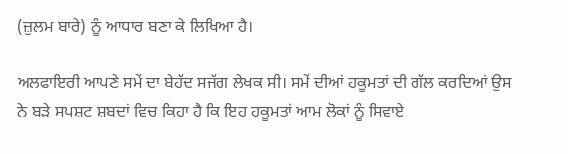(ਜ਼ੁਲਮ ਬਾਰੇ) ਨੂੰ ਆਧਾਰ ਬਣਾ ਕੇ ਲਿਖਿਆ ਹੈ।

ਅਲਫਾਇਰੀ ਆਪਣੇ ਸਮੇਂ ਦਾ ਬੇਹੱਦ ਸਜੱਗ ਲੇਖਕ ਸੀ। ਸਮੇਂ ਦੀਆਂ ਹਕੂਮਤਾਂ ਦੀ ਗੱਲ ਕਰਦਿਆਂ ਉਸ ਨੇ ਬੜੇ ਸਪਸ਼ਟ ਸ਼ਬਦਾਂ ਵਿਚ ਕਿਹਾ ਹੈ ਕਿ ਇਹ ਹਕੂਮਤਾਂ ਆਮ ਲੋਕਾਂ ਨੂੰ ਸਿਵਾਏ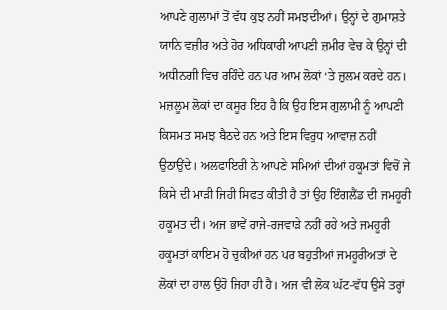ਆਪਣੇ ਗੁਲਾਮਾਂ ਤੋਂ ਵੱਧ ਕੁਝ ਨਹੀਂ ਸਮਝਦੀਆਂ। ਉਨ੍ਹਾਂ ਦੇ ਗੁਮਾਸ਼ਤੇ ਯਾਨਿ ਵਜ਼ੀਰ ਅਤੇ ਹੋਰ ਅਧਿਕਾਰੀ ਆਪਣੀ ਜ਼ਮੀਰ ਵੇਚ ਕੇ ਉਨ੍ਹਾਂ ਦੀ ਅਧੀਨਗੀ ਵਿਚ ਰਹਿੰਦੇ ਹਨ ਪਰ ਆਮ ਲੋਕਾਂ ‘ਤੇ ਜ਼ੁਲਮ ਕਰਦੇ ਹਨ। ਮਜ਼ਲੂਮ ਲੋਕਾਂ ਦਾ ਕਸੂਰ ਇਹ ਹੈ ਕਿ ਉਹ ਇਸ ਗੁਲਾਮੀ ਨੂੰ ਆਪਣੀ ਕਿਸਮਤ ਸਮਝ ਬੈਠਦੇ ਹਨ ਅਤੇ ਇਸ ਵਿਰੁਧ ਆਵਾਜ਼ ਨਹੀਂ ਉਠਾਉਂਦੇ। ਅਲਫਾਇਰੀ ਨੇ ਆਪਣੇ ਸਮਿਆਂ ਦੀਆਂ ਹਕੂਮਤਾਂ ਵਿਚੋਂ ਜੇ ਕਿਸੇ ਦੀ ਮਾੜੀ ਜਿਹੀ ਸਿਫਤ ਕੀਤੀ ਹੈ ਤਾਂ ਉਹ ਇੰਗਲੈਂਡ ਦੀ ਜਮਹੂਰੀ ਹਕੂਮਤ ਦੀ। ਅਜ ਭਾਵੇਂ ਰਾਜੇ-ਰਜਵਾੜੇ ਨਹੀਂ ਰਹੇ ਅਤੇ ਜਮਹੂਰੀ ਹਕੂਮਤਾਂ ਕਾਇਮ ਹੋ ਚੁਕੀਆਂ ਹਨ ਪਰ ਬਹੁਤੀਆਂ ਜਮਹੂਰੀਅਤਾਂ ਦੇ ਲੋਕਾਂ ਦਾ ਹਾਲ ਉਹੋ ਜਿਹਾ ਹੀ ਹੈ। ਅਜ ਵੀ ਲੋਕ ਘੱਟ-ਵੱਧ ਉਸੇ ਤਰ੍ਹਾਂ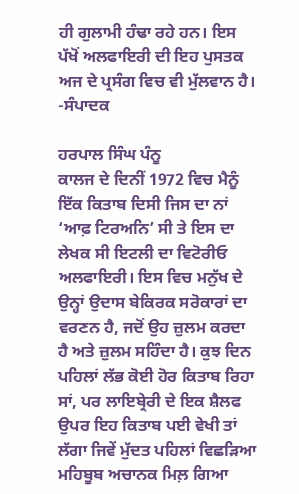ਹੀ ਗੁਲਾਮੀ ਹੰਢਾ ਰਹੇ ਹਨ। ਇਸ ਪੱਖੋਂ ਅਲਫਾਇਰੀ ਦੀ ਇਹ ਪੁਸਤਕ ਅਜ ਦੇ ਪ੍ਰਸੰਗ ਵਿਚ ਵੀ ਮੁੱਲਵਾਨ ਹੈ। -ਸੰਪਾਦਕ

ਹਰਪਾਲ ਸਿੰਘ ਪੰਨੂ
ਕਾਲਜ ਦੇ ਦਿਨੀਂ 1972 ਵਿਚ ਮੈਨੂੰ ਇੱਕ ਕਿਤਾਬ ਦਿਸੀ ਜਿਸ ਦਾ ਨਾਂ ‘ਆਫ਼ ਟਿਰਅਨਿ’ ਸੀ ਤੇ ਇਸ ਦਾ ਲੇਖਕ ਸੀ ਇਟਲੀ ਦਾ ਵਿਟੋਰੀਓ ਅਲਫਾਇਰੀ। ਇਸ ਵਿਚ ਮਨੁੱਖ ਦੇ ਉਨ੍ਹਾਂ ਉਦਾਸ ਬੇਕਿਰਕ ਸਰੋਕਾਰਾਂ ਦਾ ਵਰਣਨ ਹੈ, ਜਦੋਂ ਉਹ ਜ਼ੁਲਮ ਕਰਦਾ ਹੈ ਅਤੇ ਜ਼ੁਲਮ ਸਹਿੰਦਾ ਹੈ। ਕੁਝ ਦਿਨ ਪਹਿਲਾਂ ਲੱਭ ਕੋਈ ਹੋਰ ਕਿਤਾਬ ਰਿਹਾ ਸਾਂ, ਪਰ ਲਾਇਬ੍ਰੇਰੀ ਦੇ ਇਕ ਸ਼ੈਲਫ ਉਪਰ ਇਹ ਕਿਤਾਬ ਪਈ ਵੇਖੀ ਤਾਂ ਲੱਗਾ ਜਿਵੇਂ ਮੁੱਦਤ ਪਹਿਲਾਂ ਵਿਛੜਿਆ ਮਹਿਬੂਬ ਅਚਾਨਕ ਮਿਲ਼ ਗਿਆ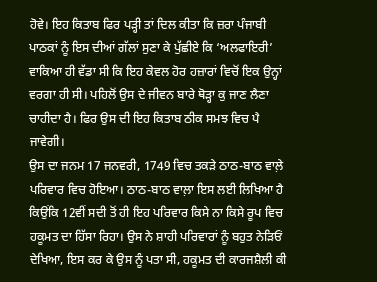ਹੋਵੇ। ਇਹ ਕਿਤਾਬ ਫਿਰ ਪੜ੍ਹੀ ਤਾਂ ਦਿਲ ਕੀਤਾ ਕਿ ਜ਼ਰਾ ਪੰਜਾਬੀ ਪਾਠਕਾਂ ਨੂੰ ਇਸ ਦੀਆਂ ਗੱਲਾਂ ਸੁਣਾ ਕੇ ਪੁੱਛੀਏ ਕਿ ‘ਅਲਫਾਇਰੀ’ ਵਾਕਿਆ ਹੀ ਵੱਡਾ ਸੀ ਕਿ ਇਹ ਕੇਵਲ ਹੋਰ ਹਜ਼ਾਰਾਂ ਵਿਚੋਂ ਇਕ ਉਨ੍ਹਾਂ ਵਰਗਾ ਹੀ ਸੀ। ਪਹਿਲੋਂ ਉਸ ਦੇ ਜੀਵਨ ਬਾਰੇ ਥੋੜ੍ਹਾ ਕੁ ਜਾਣ ਲੈਣਾ ਚਾਹੀਦਾ ਹੈ। ਫਿਰ ਉਸ ਦੀ ਇਹ ਕਿਤਾਬ ਠੀਕ ਸਮਝ ਵਿਚ ਪੈ ਜਾਵੇਗੀ।
ਉਸ ਦਾ ਜਨਮ 17 ਜਨਵਰੀ, 1749 ਵਿਚ ਤਕੜੇ ਠਾਠ-ਬਾਠ ਵਾਲ਼ੇ ਪਰਿਵਾਰ ਵਿਚ ਹੋਇਆ। ਠਾਠ-ਬਾਠ ਵਾਲ਼ਾ ਇਸ ਲਈ ਲਿਖਿਆ ਹੈ ਕਿਉਂਕਿ 12ਵੀਂ ਸਦੀ ਤੋਂ ਹੀ ਇਹ ਪਰਿਵਾਰ ਕਿਸੇ ਨਾ ਕਿਸੇ ਰੂਪ ਵਿਚ ਹਕੂਮਤ ਦਾ ਹਿੱਸਾ ਰਿਹਾ। ਉਸ ਨੇ ਸ਼ਾਹੀ ਪਰਿਵਾਰਾਂ ਨੂੰ ਬਹੁਤ ਨੇੜਿਓਂ ਦੇਖਿਆ, ਇਸ ਕਰ ਕੇ ਉਸ ਨੂੰ ਪਤਾ ਸੀ, ਹਕੂਮਤ ਦੀ ਕਾਰਜਸ਼ੈਲੀ ਕੀ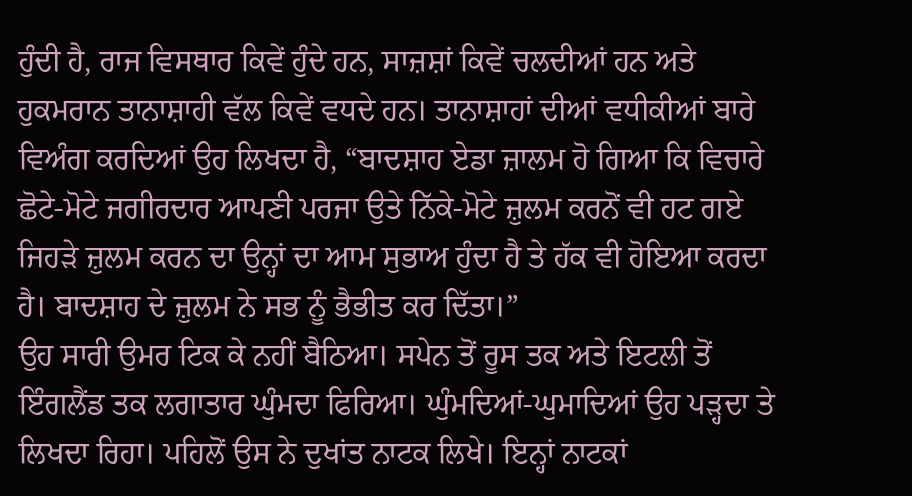ਹੁੰਦੀ ਹੈ, ਰਾਜ ਵਿਸਥਾਰ ਕਿਵੇਂ ਹੁੰਦੇ ਹਨ, ਸਾਜ਼ਸ਼ਾਂ ਕਿਵੇਂ ਚਲਦੀਆਂ ਹਨ ਅਤੇ ਹੁਕਮਰਾਨ ਤਾਨਾਸ਼ਾਹੀ ਵੱਲ ਕਿਵੇਂ ਵਧਦੇ ਹਨ। ਤਾਨਾਸ਼ਾਹਾਂ ਦੀਆਂ ਵਧੀਕੀਆਂ ਬਾਰੇ ਵਿਅੰਗ ਕਰਦਿਆਂ ਉਹ ਲਿਖਦਾ ਹੈ, “ਬਾਦਸ਼ਾਹ ਏਡਾ ਜ਼ਾਲਮ ਹੋ ਗਿਆ ਕਿ ਵਿਚਾਰੇ ਛੋਟੇ-ਮੋਟੇ ਜਗੀਰਦਾਰ ਆਪਣੀ ਪਰਜਾ ਉਤੇ ਨਿੱਕੇ-ਮੋਟੇ ਜ਼ੁਲਮ ਕਰਨੋਂ ਵੀ ਹਟ ਗਏ ਜਿਹੜੇ ਜ਼ੁਲਮ ਕਰਨ ਦਾ ਉਨ੍ਹਾਂ ਦਾ ਆਮ ਸੁਭਾਅ ਹੁੰਦਾ ਹੈ ਤੇ ਹੱਕ ਵੀ ਹੋਇਆ ਕਰਦਾ ਹੈ। ਬਾਦਸ਼ਾਹ ਦੇ ਜ਼ੁਲਮ ਨੇ ਸਭ ਨੂੰ ਭੈਭੀਤ ਕਰ ਦਿੱਤਾ।”
ਉਹ ਸਾਰੀ ਉਮਰ ਟਿਕ ਕੇ ਨਹੀਂ ਬੈਠਿਆ। ਸਪੇਨ ਤੋਂ ਰੂਸ ਤਕ ਅਤੇ ਇਟਲੀ ਤੋਂ ਇੰਗਲੈਂਡ ਤਕ ਲਗਾਤਾਰ ਘੁੰਮਦਾ ਫਿਰਿਆ। ਘੁੰਮਦਿਆਂ-ਘੁਮਾਦਿਆਂ ਉਹ ਪੜ੍ਹਦਾ ਤੇ ਲਿਖਦਾ ਰਿਹਾ। ਪਹਿਲੋਂ ਉਸ ਨੇ ਦੁਖਾਂਤ ਨਾਟਕ ਲਿਖੇ। ਇਨ੍ਹਾਂ ਨਾਟਕਾਂ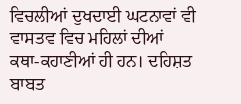ਵਿਚਲੀਆਂ ਦੁਖਦਾਈ ਘਟਨਾਵਾਂ ਵੀ ਵਾਸਤਵ ਵਿਚ ਮਹਿਲਾਂ ਦੀਆਂ ਕਥਾ-ਕਹਾਣੀਆਂ ਹੀ ਹਨ। ਦਹਿਸ਼ਤ ਬਾਬਤ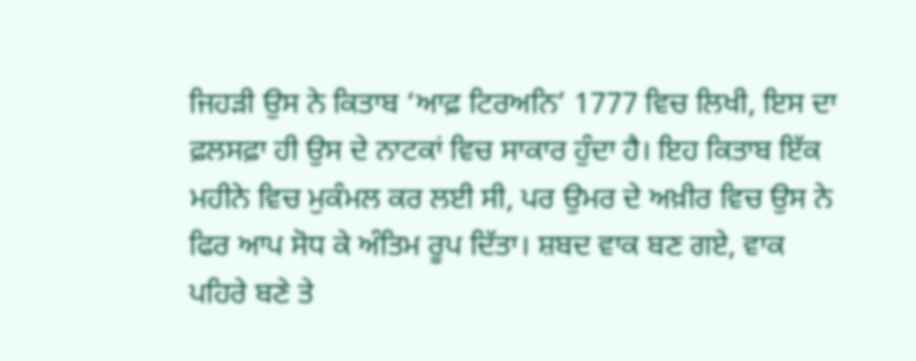ਜਿਹੜੀ ਉਸ ਨੇ ਕਿਤਾਬ ‘ਆਫ਼ ਟਿਰਅਨਿ’ 1777 ਵਿਚ ਲਿਖੀ, ਇਸ ਦਾ ਫ਼ਲਸਫ਼ਾ ਹੀ ਉਸ ਦੇ ਨਾਟਕਾਂ ਵਿਚ ਸਾਕਾਰ ਹੁੰਦਾ ਹੈ। ਇਹ ਕਿਤਾਬ ਇੱਕ ਮਹੀਨੇ ਵਿਚ ਮੁਕੰਮਲ ਕਰ ਲਈ ਸੀ, ਪਰ ਉਮਰ ਦੇ ਅਖ਼ੀਰ ਵਿਚ ਉਸ ਨੇ ਫਿਰ ਆਪ ਸੋਧ ਕੇ ਅੰਤਿਮ ਰੂਪ ਦਿੱਤਾ। ਸ਼ਬਦ ਵਾਕ ਬਣ ਗਏ, ਵਾਕ ਪਹਿਰੇ ਬਣੇ ਤੇ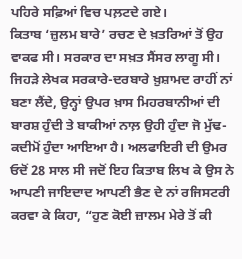ਪਹਿਰੇ ਸਫ਼ਿਆਂ ਵਿਚ ਪਲ਼ਟਦੇ ਗਏ।
ਕਿਤਾਬ ‘ਜ਼ੁਲਮ ਬਾਰੇ’ ਰਚਣ ਦੇ ਖ਼ਤਰਿਆਂ ਤੋਂ ਉਹ ਵਾਕਫ ਸੀ। ਸਰਕਾਰ ਦਾ ਸਖ਼ਤ ਸੈਂਸਰ ਲਾਗੂ ਸੀ। ਜਿਹੜੇ ਲੇਖਕ ਸਰਕਾਰੇ-ਦਰਬਾਰੇ ਖ਼ੁਸ਼ਾਮਦ ਰਾਹੀਂ ਨਾਂ ਬਣਾ ਲੈਂਦੇ, ਉਨ੍ਹਾਂ ਉਪਰ ਖ਼ਾਸ ਮਿਹਰਬਾਨੀਆਂ ਦੀ ਬਾਰਸ਼ ਹੁੰਦੀ ਤੇ ਬਾਕੀਆਂ ਨਾਲ਼ ਉਹੀ ਹੁੰਦਾ ਜੋ ਮੁੱਢ-ਕਦੀਮੋਂ ਹੁੰਦਾ ਆਇਆ ਹੈ। ਅਲਫਾਇਰੀ ਦੀ ਉਮਰ ਓਦੋਂ 28 ਸਾਲ ਸੀ ਜਦੋਂ ਇਹ ਕਿਤਾਬ ਲਿਖ ਕੇ ਉਸ ਨੇ ਆਪਣੀ ਜਾਇਦਾਦ ਆਪਣੀ ਭੈਣ ਦੇ ਨਾਂ ਰਜਿਸਟਰੀ ਕਰਵਾ ਕੇ ਕਿਹਾ, “ਹੁਣ ਕੋਈ ਜ਼ਾਲਮ ਮੇਰੇ ਤੋਂ ਕੀ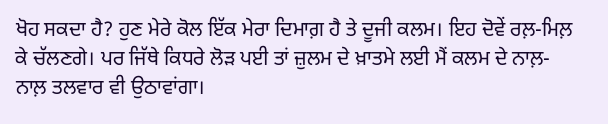ਖੋਹ ਸਕਦਾ ਹੈ? ਹੁਣ ਮੇਰੇ ਕੋਲ ਇੱਕ ਮੇਰਾ ਦਿਮਾਗ਼ ਹੈ ਤੇ ਦੂਜੀ ਕਲਮ। ਇਹ ਦੋਵੇਂ ਰਲ਼-ਮਿਲ਼ ਕੇ ਚੱਲਣਗੇ। ਪਰ ਜਿੱਥੇ ਕਿਧਰੇ ਲੋੜ ਪਈ ਤਾਂ ਜ਼ੁਲਮ ਦੇ ਖ਼ਾਤਮੇ ਲਈ ਮੈਂ ਕਲਮ ਦੇ ਨਾਲ਼-ਨਾਲ਼ ਤਲਵਾਰ ਵੀ ਉਠਾਵਾਂਗਾ।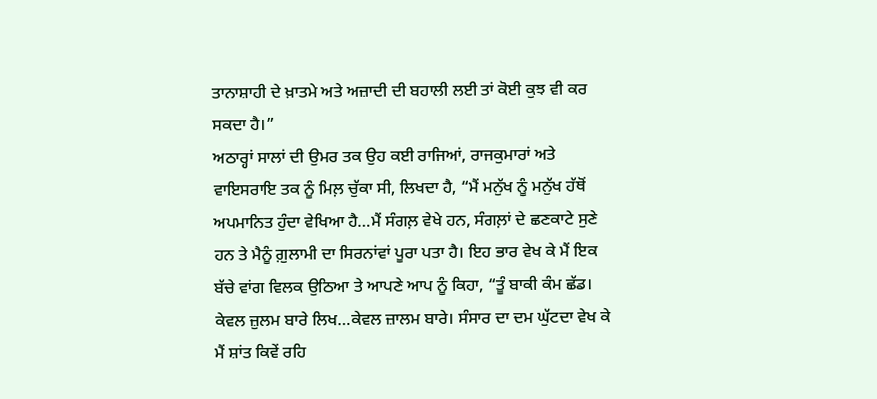ਤਾਨਾਸ਼ਾਹੀ ਦੇ ਖ਼ਾਤਮੇ ਅਤੇ ਅਜ਼ਾਦੀ ਦੀ ਬਹਾਲੀ ਲਈ ਤਾਂ ਕੋਈ ਕੁਝ ਵੀ ਕਰ ਸਕਦਾ ਹੈ।”
ਅਠਾਰ੍ਹਾਂ ਸਾਲਾਂ ਦੀ ਉਮਰ ਤਕ ਉਹ ਕਈ ਰਾਜਿਆਂ, ਰਾਜਕੁਮਾਰਾਂ ਅਤੇ ਵਾਇਸਰਾਇ ਤਕ ਨੂੰ ਮਿਲ਼ ਚੁੱਕਾ ਸੀ, ਲਿਖਦਾ ਹੈ, “ਮੈਂ ਮਨੁੱਖ ਨੂੰ ਮਨੁੱਖ ਹੱਥੋਂ ਅਪਮਾਨਿਤ ਹੁੰਦਾ ਵੇਖਿਆ ਹੈ…ਮੈਂ ਸੰਗਲ਼ ਵੇਖੇ ਹਨ, ਸੰਗਲ਼ਾਂ ਦੇ ਛਣਕਾਟੇ ਸੁਣੇ ਹਨ ਤੇ ਮੈਨੂੰ ਗ਼ੁਲਾਮੀ ਦਾ ਸਿਰਨਾਂਵਾਂ ਪੂਰਾ ਪਤਾ ਹੈ। ਇਹ ਭਾਰ ਵੇਖ ਕੇ ਮੈਂ ਇਕ ਬੱਚੇ ਵਾਂਗ ਵਿਲਕ ਉਠਿਆ ਤੇ ਆਪਣੇ ਆਪ ਨੂੰ ਕਿਹਾ, “ਤੂੰ ਬਾਕੀ ਕੰਮ ਛੱਡ। ਕੇਵਲ ਜ਼ੁਲਮ ਬਾਰੇ ਲਿਖ…ਕੇਵਲ ਜ਼ਾਲਮ ਬਾਰੇ। ਸੰਸਾਰ ਦਾ ਦਮ ਘੁੱਟਦਾ ਵੇਖ ਕੇ ਮੈਂ ਸ਼ਾਂਤ ਕਿਵੇਂ ਰਹਿ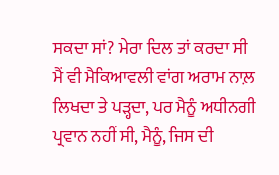ਸਕਦਾ ਸਾਂ? ਮੇਰਾ ਦਿਲ ਤਾਂ ਕਰਦਾ ਸੀ ਮੈਂ ਵੀ ਮੈਕਿਆਵਲੀ ਵਾਂਗ ਅਰਾਮ ਨਾਲ਼ ਲਿਖਦਾ ਤੇ ਪੜ੍ਹਦਾ, ਪਰ ਮੈਨੂੰ ਅਧੀਨਗੀ ਪ੍ਰਵਾਨ ਨਹੀਂ ਸੀ, ਮੈਨੂੰ, ਜਿਸ ਦੀ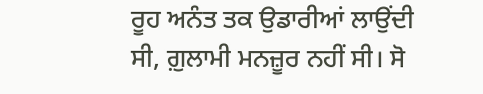ਰੂਹ ਅਨੰਤ ਤਕ ਉਡਾਰੀਆਂ ਲਾਉਂਦੀ ਸੀ, ਗ਼ੁਲਾਮੀ ਮਨਜ਼ੂਰ ਨਹੀਂ ਸੀ। ਸੋ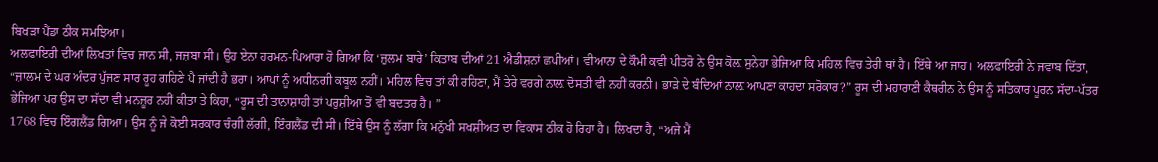ਬਿਖੜਾ ਪੈਂਡਾ ਠੀਕ ਸਮਝਿਆ।
ਅਲਫਾਇਰੀ ਦੀਆਂ ਲਿਖਤਾਂ ਵਿਚ ਜਾਨ ਸੀ, ਜਜ਼ਬਾ ਸੀ। ਉਹ ਏਨਾ ਹਰਮਨ-ਪਿਆਰਾ ਹੋ ਗਿਆ ਕਿ ‘ਜ਼ੁਲਮ ਬਾਰੇ’ ਕਿਤਾਬ ਦੀਆਂ 21 ਐਡੀਸ਼ਨਾਂ ਛਪੀਆਂ। ਵੀਆਨਾ ਦੇ ਕੌਮੀ ਕਵੀ ਪੀਤਰੋ ਨੇ ਉਸ ਕੋਲ਼ ਸੁਨੇਹਾ ਭੇਜਿਆ ਕਿ ਮਹਿਲ ਵਿਚ ਤੇਰੀ ਥਾਂ ਹੈ। ਇੱਥੇ ਆ ਜਾਹ। ਅਲਫਾਇਰੀ ਨੇ ਜਵਾਬ ਦਿੱਤਾ, “ਜ਼ਾਲਮ ਦੇ ਘਰ ਅੰਦਰ ਪੁੱਜਣ ਸਾਰ ਰੂਹ ਗਹਿਣੇ ਪੈ ਜਾਂਦੀ ਹੈ ਭਰਾ। ਆਪਾਂ ਨੂੰ ਅਧੀਨਗੀ ਕਬੂਲ ਨਹੀਂ। ਮਹਿਲ ਵਿਚ ਤਾਂ ਕੀ ਰਹਿਣਾ, ਮੈਂ ਤੇਰੇ ਵਰਗੇ ਨਾਲ਼ ਦੋਸਤੀ ਵੀ ਨਹੀਂ ਕਰਨੀ। ਭਾੜੇ ਦੇ ਬੰਦਿਆਂ ਨਾਲ਼ ਆਪਣਾ ਕਾਹਦਾ ਸਰੋਕਾਰ?” ਰੂਸ ਦੀ ਮਹਾਰਾਣੀ ਕੈਥਰੀਨ ਨੇ ਉਸ ਨੂੰ ਸਤਿਕਾਰ ਪੂਰਨ ਸੱਦਾ-ਪੱਤਰ ਭੇਜਿਆ ਪਰ ਉਸ ਦਾ ਸੱਦਾ ਵੀ ਮਨਜ਼ੂਰ ਨਹੀਂ ਕੀਤਾ ਤੇ ਕਿਹਾ, “ਰੂਸ ਦੀ ਤਾਨਾਸ਼ਾਹੀ ਤਾਂ ਪਰੁਸ਼ੀਆ ਤੋਂ ਵੀ ਬਦਤਰ ਹੈ। ”
1768 ਵਿਚ ਇੰਗਲੈਂਡ ਗਿਆ। ਉਸ ਨੂੰ ਜੇ ਕੋਈ ਸਰਕਾਰ ਚੰਗੀ ਲੱਗੀ, ਇੰਗਲੈਂਡ ਦੀ ਸੀ। ਇੱਥੇ ਉਸ ਨੂੰ ਲੱਗਾ ਕਿ ਮਨੁੱਖੀ ਸਖਸ਼ੀਅਤ ਦਾ ਵਿਕਾਸ ਠੀਕ ਹੋ ਰਿਹਾ ਹੈ। ਲਿਖਦਾ ਹੈ, “ਅਜੇ ਮੈਂ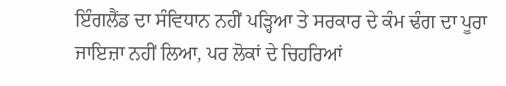ਇੰਗਲੈਂਡ ਦਾ ਸੰਵਿਧਾਨ ਨਹੀਂ ਪੜ੍ਹਿਆ ਤੇ ਸਰਕਾਰ ਦੇ ਕੰਮ ਢੰਗ ਦਾ ਪੂਰਾ ਜਾਇਜ਼ਾ ਨਹੀਂ ਲਿਆ, ਪਰ ਲੋਕਾਂ ਦੇ ਚਿਹਰਿਆਂ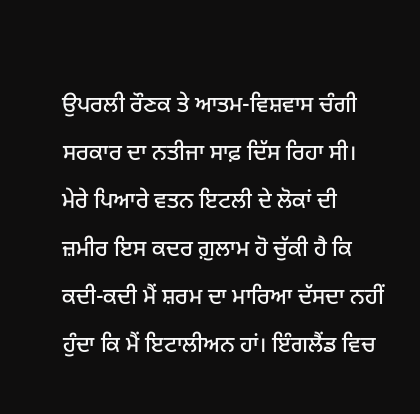ਉਪਰਲੀ ਰੌਣਕ ਤੇ ਆਤਮ-ਵਿਸ਼ਵਾਸ ਚੰਗੀ ਸਰਕਾਰ ਦਾ ਨਤੀਜਾ ਸਾਫ਼ ਦਿੱਸ ਰਿਹਾ ਸੀ। ਮੇਰੇ ਪਿਆਰੇ ਵਤਨ ਇਟਲੀ ਦੇ ਲੋਕਾਂ ਦੀ ਜ਼ਮੀਰ ਇਸ ਕਦਰ ਗ਼ੁਲਾਮ ਹੋ ਚੁੱਕੀ ਹੈ ਕਿ ਕਦੀ-ਕਦੀ ਮੈਂ ਸ਼ਰਮ ਦਾ ਮਾਰਿਆ ਦੱਸਦਾ ਨਹੀਂ ਹੁੰਦਾ ਕਿ ਮੈਂ ਇਟਾਲੀਅਨ ਹਾਂ। ਇੰਗਲੈਂਡ ਵਿਚ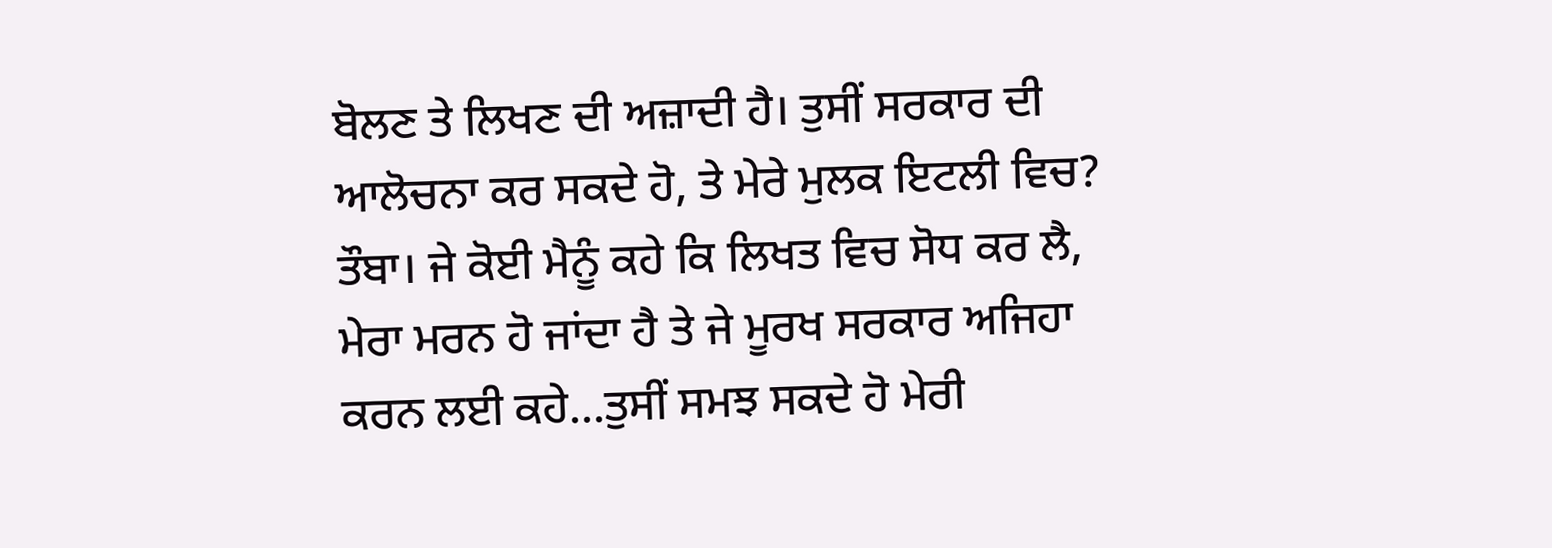ਬੋਲਣ ਤੇ ਲਿਖਣ ਦੀ ਅਜ਼ਾਦੀ ਹੈ। ਤੁਸੀਂ ਸਰਕਾਰ ਦੀ ਆਲੋਚਨਾ ਕਰ ਸਕਦੇ ਹੋ, ਤੇ ਮੇਰੇ ਮੁਲਕ ਇਟਲੀ ਵਿਚ? ਤੌਬਾ। ਜੇ ਕੋਈ ਮੈਨੂੰ ਕਹੇ ਕਿ ਲਿਖਤ ਵਿਚ ਸੋਧ ਕਰ ਲੈ, ਮੇਰਾ ਮਰਨ ਹੋ ਜਾਂਦਾ ਹੈ ਤੇ ਜੇ ਮੂਰਖ ਸਰਕਾਰ ਅਜਿਹਾ ਕਰਨ ਲਈ ਕਹੇ…ਤੁਸੀਂ ਸਮਝ ਸਕਦੇ ਹੋ ਮੇਰੀ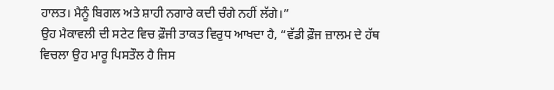ਹਾਲਤ। ਮੈਨੂੰ ਬਿਗਲ ਅਤੇ ਸ਼ਾਹੀ ਨਗਾਰੇ ਕਦੀ ਚੰਗੇ ਨਹੀਂ ਲੱਗੇ।”
ਉਹ ਮੈਕਾਵਲੀ ਦੀ ਸਟੇਟ ਵਿਚ ਫ਼ੌਜੀ ਤਾਕਤ ਵਿਰੁਧ ਆਖਦਾ ਹੈ, “ਵੱਡੀ ਫ਼ੌਜ ਜ਼ਾਲਮ ਦੇ ਹੱਥ ਵਿਚਲਾ ਉਹ ਮਾਰੂ ਪਿਸਤੌਲ ਹੈ ਜਿਸ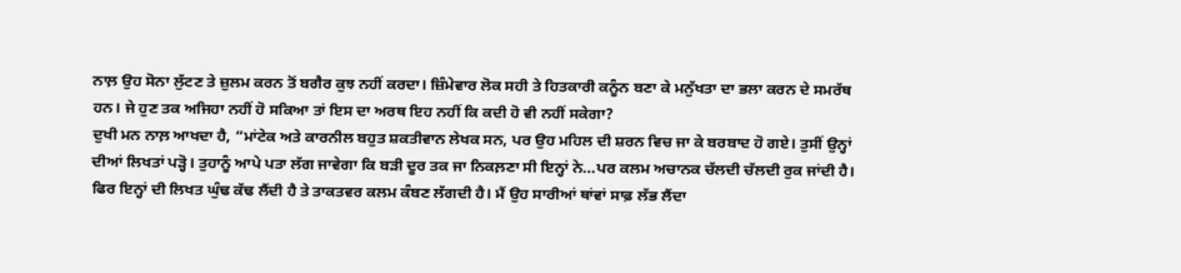ਨਾਲ਼ ਉਹ ਸੋਨਾ ਲੁੱਟਣ ਤੇ ਜ਼ੁਲਮ ਕਰਨ ਤੋਂ ਬਗੈਰ ਕੁਝ ਨਹੀਂ ਕਰਦਾ। ਜ਼ਿੰਮੇਵਾਰ ਲੋਕ ਸਹੀ ਤੇ ਹਿਤਕਾਰੀ ਕਨੂੰਨ ਬਣਾ ਕੇ ਮਨੁੱਖਤਾ ਦਾ ਭਲਾ ਕਰਨ ਦੇ ਸਮਰੱਥ ਹਨ। ਜੇ ਹੁਣ ਤਕ ਅਜਿਹਾ ਨਹੀਂ ਹੋ ਸਕਿਆ ਤਾਂ ਇਸ ਦਾ ਅਰਥ ਇਹ ਨਹੀਂ ਕਿ ਕਦੀ ਹੋ ਵੀ ਨਹੀਂ ਸਕੇਗਾ?
ਦੁਖੀ ਮਨ ਨਾਲ਼ ਆਖਦਾ ਹੈ, “ਮਾਂਟੇਕ ਅਤੇ ਕਾਰਨੀਲ ਬਹੁਤ ਸ਼ਕਤੀਵਾਨ ਲੇਖਕ ਸਨ, ਪਰ ਉਹ ਮਹਿਲ ਦੀ ਸ਼ਰਨ ਵਿਚ ਜਾ ਕੇ ਬਰਬਾਦ ਹੋ ਗਏ। ਤੁਸੀਂ ਉਨ੍ਹਾਂ ਦੀਆਂ ਲਿਖਤਾਂ ਪੜ੍ਹੋ। ਤੁਹਾਨੂੰ ਆਪੇ ਪਤਾ ਲੱਗ ਜਾਵੇਗਾ ਕਿ ਬੜੀ ਦੂਰ ਤਕ ਜਾ ਨਿਕਲ਼ਣਾ ਸੀ ਇਨ੍ਹਾਂ ਨੇ…ਪਰ ਕਲਮ ਅਚਾਨਕ ਚੱਲਦੀ ਚੱਲਦੀ ਰੁਕ ਜਾਂਦੀ ਹੈ। ਫਿਰ ਇਨ੍ਹਾਂ ਦੀ ਲਿਖਤ ਘੁੰਢ ਕੱਢ ਲੈਂਦੀ ਹੈ ਤੇ ਤਾਕਤਵਰ ਕਲਮ ਕੰਬਣ ਲੱਗਦੀ ਹੈ। ਮੈਂ ਉਹ ਸਾਰੀਆਂ ਥਾਂਵਾਂ ਸਾਫ਼ ਲੱਭ ਲੈਂਦਾ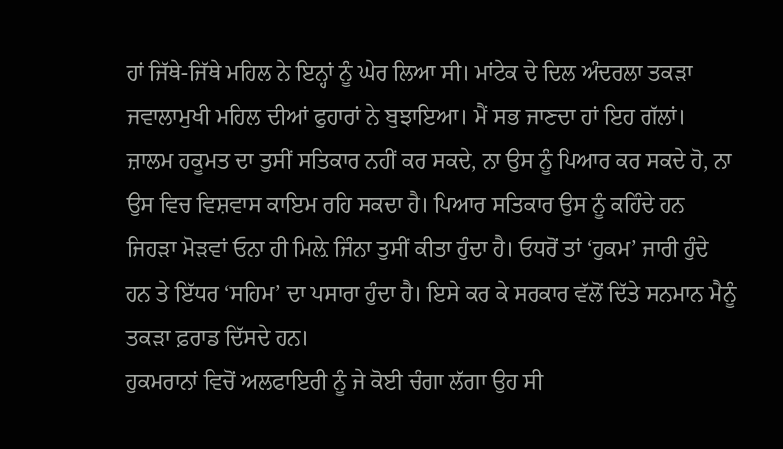ਹਾਂ ਜਿੱਥੇ-ਜਿੱਥੇ ਮਹਿਲ ਨੇ ਇਨ੍ਹਾਂ ਨੂੰ ਘੇਰ ਲਿਆ ਸੀ। ਮਾਂਟੇਕ ਦੇ ਦਿਲ ਅੰਦਰਲਾ ਤਕੜਾ ਜਵਾਲਾਮੁਖੀ ਮਹਿਲ ਦੀਆਂ ਫੁਹਾਰਾਂ ਨੇ ਬੁਝਾਇਆ। ਮੈਂ ਸਭ ਜਾਣਦਾ ਹਾਂ ਇਹ ਗੱਲਾਂ।
ਜ਼ਾਲਮ ਹਕੂਮਤ ਦਾ ਤੁਸੀਂ ਸਤਿਕਾਰ ਨਹੀਂ ਕਰ ਸਕਦੇ, ਨਾ ਉਸ ਨੂੰ ਪਿਆਰ ਕਰ ਸਕਦੇ ਹੋ, ਨਾ ਉਸ ਵਿਚ ਵਿਸ਼ਵਾਸ ਕਾਇਮ ਰਹਿ ਸਕਦਾ ਹੈ। ਪਿਆਰ ਸਤਿਕਾਰ ਉਸ ਨੂੰ ਕਹਿੰਦੇ ਹਨ ਜਿਹੜਾ ਮੋੜਵਾਂ ਓਨਾ ਹੀ ਮਿਲ਼ੇ ਜਿੰਨਾ ਤੁਸੀਂ ਕੀਤਾ ਹੁੰਦਾ ਹੈ। ਓਧਰੋਂ ਤਾਂ ‘ਹੁਕਮ’ ਜਾਰੀ ਹੁੰਦੇ ਹਨ ਤੇ ਇੱਧਰ ‘ਸਹਿਮ’ ਦਾ ਪਸਾਰਾ ਹੁੰਦਾ ਹੈ। ਇਸੇ ਕਰ ਕੇ ਸਰਕਾਰ ਵੱਲੋਂ ਦਿੱਤੇ ਸਨਮਾਨ ਮੈਨੂੰ ਤਕੜਾ ਫ਼ਰਾਡ ਦਿੱਸਦੇ ਹਨ।
ਹੁਕਮਰਾਨਾਂ ਵਿਚੋਂ ਅਲਫਾਇਰੀ ਨੂੰ ਜੇ ਕੋਈ ਚੰਗਾ ਲੱਗਾ ਉਹ ਸੀ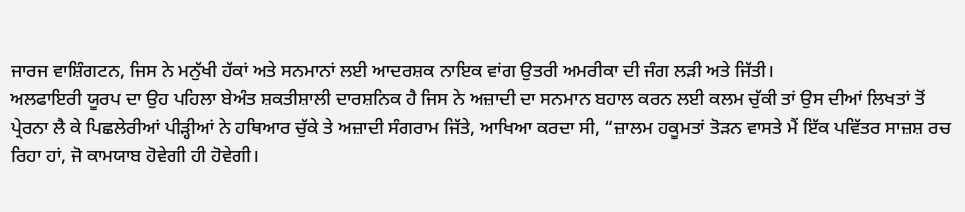ਜਾਰਜ ਵਾਸ਼ਿੰਗਟਨ, ਜਿਸ ਨੇ ਮਨੁੱਖੀ ਹੱਕਾਂ ਅਤੇ ਸਨਮਾਨਾਂ ਲਈ ਆਦਰਸ਼ਕ ਨਾਇਕ ਵਾਂਗ ਉਤਰੀ ਅਮਰੀਕਾ ਦੀ ਜੰਗ ਲੜੀ ਅਤੇ ਜਿੱਤੀ।
ਅਲਫਾਇਰੀ ਯੂਰਪ ਦਾ ਉਹ ਪਹਿਲਾ ਬੇਅੰਤ ਸ਼ਕਤੀਸ਼ਾਲੀ ਦਾਰਸ਼ਨਿਕ ਹੈ ਜਿਸ ਨੇ ਅਜ਼ਾਦੀ ਦਾ ਸਨਮਾਨ ਬਹਾਲ ਕਰਨ ਲਈ ਕਲਮ ਚੁੱਕੀ ਤਾਂ ਉਸ ਦੀਆਂ ਲਿਖਤਾਂ ਤੋਂ ਪ੍ਰੇਰਨਾ ਲੈ ਕੇ ਪਿਛਲੇਰੀਆਂ ਪੀੜ੍ਹੀਆਂ ਨੇ ਹਥਿਆਰ ਚੁੱਕੇ ਤੇ ਅਜ਼ਾਦੀ ਸੰਗਰਾਮ ਜਿੱਤੇ, ਆਖਿਆ ਕਰਦਾ ਸੀ, “ਜ਼ਾਲਮ ਹਕੂਮਤਾਂ ਤੋੜਨ ਵਾਸਤੇ ਮੈਂ ਇੱਕ ਪਵਿੱਤਰ ਸਾਜ਼ਸ਼ ਰਚ ਰਿਹਾ ਹਾਂ, ਜੋ ਕਾਮਯਾਬ ਹੋਵੇਗੀ ਹੀ ਹੋਵੇਗੀ।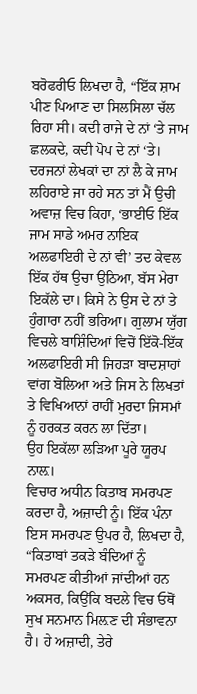ਬਰੋਫਰੀਓ ਲਿਖਦਾ ਹੈ, “ਇੱਕ ਸ਼ਾਮ ਪੀਣ ਪਿਆਣ ਦਾ ਸਿਲਸਿਲਾ ਚੱਲ ਰਿਹਾ ਸੀ। ਕਦੀ ਰਾਜੇ ਦੇ ਨਾਂ ‘ਤੇ ਜਾਮ ਛਲਕਦੇ, ਕਦੀ ਪੋਪ ਦੇ ਨਾਂ ‘ਤੇ। ਦਰਜਨਾਂ ਲੇਖਕਾਂ ਦਾ ਨਾਂ ਲੈ ਕੇ ਜਾਮ ਲਹਿਰਾਏ ਜਾ ਰਹੇ ਸਨ ਤਾਂ ਮੈਂ ਉਚੀ ਅਵਾਜ਼ ਵਿਚ ਕਿਹਾ, ‘ਭਾਈਓ ਇੱਕ ਜਾਮ ਸਾਡੇ ਅਮਰ ਨਾਇਕ ਅਲਫਾਇਰੀ ਦੇ ਨਾਂ ਵੀ’ ਤਦ ਕੇਵਲ ਇੱਕ ਹੱਥ ਉਚਾ ਉਠਿਆ, ਬੱਸ ਮੇਰਾ ਇਕੱਲੇ ਦਾ। ਕਿਸੇ ਨੇ ਉਸ ਦੇ ਨਾਂ ਤੇ ਹੁੰਗਾਰਾ ਨਹੀਂ ਭਰਿਆ। ਗੁਲਾਮ ਯੁੱਗ ਵਿਚਲੇ ਬਾਸ਼ਿੰਦਿਆਂ ਵਿਚੋਂ ਇੱਕੋ-ਇੱਕ ਅਲਫਾਇਰੀ ਸੀ ਜਿਹੜਾ ਬਾਦਸ਼ਾਹਾਂ ਵਾਂਗ ਬੋਲਿਆ ਅਤੇ ਜਿਸ ਨੇ ਲਿਖਤਾਂ ਤੇ ਵਿਖਿਆਨਾਂ ਰਾਹੀਂ ਮੁਰਦਾ ਜਿਸਮਾਂ ਨੂੰ ਹਰਕਤ ਕਰਨ ਲਾ ਦਿੱਤਾ।
ਉਹ ਇਕੱਲਾ ਲੜਿਆ ਪੂਰੇ ਯੂਰਪ ਨਾਲ਼।
ਵਿਚਾਰ ਅਧੀਨ ਕਿਤਾਬ ਸਮਰਪਣ ਕਰਦਾ ਹੈ, ਅਜ਼ਾਦੀ ਨੂੰ। ਇੱਕ ਪੰਨਾ ਇਸ ਸਮਰਪਣ ਉਪਰ ਹੈ, ਲਿਖਦਾ ਹੈ, “ਕਿਤਾਬਾਂ ਤਕੜੇ ਬੰਦਿਆਂ ਨੂੰ ਸਮਰਪਣ ਕੀਤੀਆਂ ਜਾਂਦੀਆਂ ਹਨ ਅਕਸਰ, ਕਿਉਂਕਿ ਬਦਲੇ ਵਿਚ ਓਥੋਂ ਸੁਖ ਸਨਮਾਨ ਮਿਲ਼ਣ ਦੀ ਸੰਭਾਵਨਾ ਹੈ। ਹੇ ਅਜ਼ਾਦੀ, ਤੇਰੇ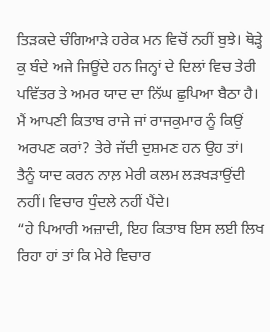ਤਿੜਕਦੇ ਚੰਗਿਆੜੇ ਹਰੇਕ ਮਨ ਵਿਚੋਂ ਨਹੀਂ ਬੁਝੇ। ਥੋੜ੍ਹੇ ਕੁ ਬੰਦੇ ਅਜੇ ਜਿਊਂਦੇ ਹਨ ਜਿਨ੍ਹਾਂ ਦੇ ਦਿਲਾਂ ਵਿਚ ਤੇਰੀ ਪਵਿੱਤਰ ਤੇ ਅਮਰ ਯਾਦ ਦਾ ਨਿੱਘ ਛੁਪਿਆ ਬੈਠਾ ਹੈ। ਮੈਂ ਆਪਣੀ ਕਿਤਾਬ ਰਾਜੇ ਜਾਂ ਰਾਜਕੁਮਾਰ ਨੂੰ ਕਿਉਂ ਅਰਪਣ ਕਰਾਂ? ਤੇਰੇ ਜੱਦੀ ਦੁਸ਼ਮਣ ਹਨ ਉਹ ਤਾਂ। ਤੈਨੂੰ ਯਾਦ ਕਰਨ ਨਾਲ਼ ਮੇਰੀ ਕਲਮ ਲੜਖੜਾਉਂਦੀ ਨਹੀਂ। ਵਿਚਾਰ ਧੁੰਦਲੇ ਨਹੀਂ ਪੈਂਦੇ।
“ਹੇ ਪਿਆਰੀ ਅਜ਼ਾਦੀ, ਇਹ ਕਿਤਾਬ ਇਸ ਲਈ ਲਿਖ ਰਿਹਾ ਹਾਂ ਤਾਂ ਕਿ ਮੇਰੇ ਵਿਚਾਰ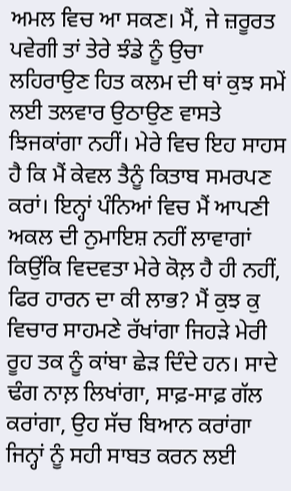ਅਮਲ ਵਿਚ ਆ ਸਕਣ। ਮੈਂ, ਜੇ ਜ਼ਰੂਰਤ ਪਵੇਗੀ ਤਾਂ ਤੇਰੇ ਝੰਡੇ ਨੂੰ ਉਚਾ ਲਹਿਰਾਉਣ ਹਿਤ ਕਲਮ ਦੀ ਥਾਂ ਕੁਝ ਸਮੇਂ ਲਈ ਤਲਵਾਰ ਉਠਾਉਣ ਵਾਸਤੇ ਝਿਜਕਾਂਗਾ ਨਹੀਂ। ਮੇਰੇ ਵਿਚ ਇਹ ਸਾਹਸ ਹੈ ਕਿ ਮੈਂ ਕੇਵਲ ਤੈਨੂੰ ਕਿਤਾਬ ਸਮਰਪਣ ਕਰਾਂ। ਇਨ੍ਹਾਂ ਪੰਨਿਆਂ ਵਿਚ ਮੈਂ ਆਪਣੀ ਅਕਲ ਦੀ ਨੁਮਾਇਸ਼ ਨਹੀਂ ਲਾਵਾਗਾਂ ਕਿਉਂਕਿ ਵਿਦਵਤਾ ਮੇਰੇ ਕੋਲ਼ ਹੈ ਹੀ ਨਹੀਂ, ਫਿਰ ਹਾਰਨ ਦਾ ਕੀ ਲਾਭ? ਮੈਂ ਕੁਝ ਕੁ ਵਿਚਾਰ ਸਾਹਮਣੇ ਰੱਖਾਂਗਾ ਜਿਹੜੇ ਮੇਰੀ ਰੂਹ ਤਕ ਨੂੰ ਕਾਂਬਾ ਛੇੜ ਦਿੰਦੇ ਹਨ। ਸਾਦੇ ਢੰਗ ਨਾਲ਼ ਲਿਖਾਂਗਾ, ਸਾਫ਼-ਸਾਫ਼ ਗੱਲ ਕਰਾਂਗਾ, ਉਹ ਸੱਚ ਬਿਆਨ ਕਰਾਂਗਾ ਜਿਨ੍ਹਾਂ ਨੂੰ ਸਹੀ ਸਾਬਤ ਕਰਨ ਲਈ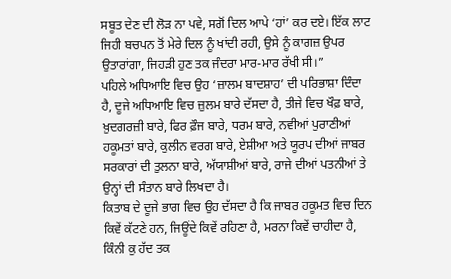ਸਬੂਤ ਦੇਣ ਦੀ ਲੋੜ ਨਾ ਪਵੇ, ਸਗੋਂ ਦਿਲ ਆਪੇ ‘ਹਾਂ’ ਕਰ ਦਏ। ਇੱਕ ਲਾਟ ਜਿਹੀ ਬਚਪਨ ਤੋਂ ਮੇਰੇ ਦਿਲ ਨੂੰ ਖਾਂਦੀ ਰਹੀ, ਉਸੇ ਨੂੰ ਕਾਗਜ਼ ਉਪਰ ਉਤਾਰਾਂਗਾ, ਜਿਹੜੀ ਹੁਣ ਤਕ ਜੰਦਰਾ ਮਾਰ-ਮਾਰ ਰੱਖੀ ਸੀ।”
ਪਹਿਲੇ ਅਧਿਆਇ ਵਿਚ ਉਹ ‘ਜ਼ਾਲਮ ਬਾਦਸ਼ਾਹ’ ਦੀ ਪਰਿਭਾਸ਼ਾ ਦਿੰਦਾ ਹੈ, ਦੂਜੇ ਅਧਿਆਇ ਵਿਚ ਜ਼ੁਲਮ ਬਾਰੇ ਦੱਸਦਾ ਹੈ, ਤੀਜੇ ਵਿਚ ਖੌਫ਼ ਬਾਰੇ, ਖ਼ੁਦਗਰਜ਼ੀ ਬਾਰੇ, ਫਿਰ ਫ਼ੌਜ ਬਾਰੇ, ਧਰਮ ਬਾਰੇ, ਨਵੀਆਂ ਪੁਰਾਣੀਆਂ ਹਕੂਮਤਾਂ ਬਾਰੇ, ਕੁਲੀਨ ਵਰਗ ਬਾਰੇ, ਏਸ਼ੀਆ ਅਤੇ ਯੂਰਪ ਦੀਆਂ ਜਾਬਰ ਸਰਕਾਰਾਂ ਦੀ ਤੁਲਨਾ ਬਾਰੇ, ਅੱਯਾਸ਼ੀਆਂ ਬਾਰੇ, ਰਾਜੇ ਦੀਆਂ ਪਤਨੀਆਂ ਤੇ ਉਨ੍ਹਾਂ ਦੀ ਸੰਤਾਨ ਬਾਰੇ ਲਿਖਦਾ ਹੈ।
ਕਿਤਾਬ ਦੇ ਦੂਜੇ ਭਾਗ ਵਿਚ ਉਹ ਦੱਸਦਾ ਹੈ ਕਿ ਜਾਬਰ ਹਕੂਮਤ ਵਿਚ ਦਿਨ ਕਿਵੇਂ ਕੱਟਣੇ ਹਨ, ਜਿਊਂਦੇ ਕਿਵੇਂ ਰਹਿਣਾ ਹੈ, ਮਰਨਾ ਕਿਵੇਂ ਚਾਹੀਦਾ ਹੈ, ਕਿੰਨੀ ਕੁ ਹੱਦ ਤਕ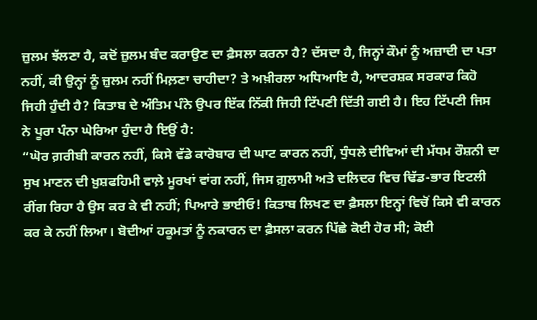ਜ਼ੁਲਮ ਝੱਲਣਾ ਹੈ, ਕਦੋਂ ਜ਼ੁਲਮ ਬੰਦ ਕਰਾਉਣ ਦਾ ਫ਼ੈਸਲਾ ਕਰਨਾ ਹੈ? ਦੱਸਦਾ ਹੈ, ਜਿਨ੍ਹਾਂ ਕੌਮਾਂ ਨੂੰ ਅਜ਼ਾਦੀ ਦਾ ਪਤਾ ਨਹੀਂ, ਕੀ ਉਨ੍ਹਾਂ ਨੂੰ ਜ਼ੁਲਮ ਨਹੀਂ ਮਿਲ਼ਣਾ ਚਾਹੀਦਾ? ਤੇ ਅਖ਼ੀਰਲਾ ਅਧਿਆਇ ਹੈ, ਆਦਰਸ਼ਕ ਸਰਕਾਰ ਕਿਹੋ ਜਿਹੀ ਹੁੰਦੀ ਹੈ? ਕਿਤਾਬ ਦੇ ਅੰਤਿਮ ਪੰਨੇ ਉਪਰ ਇੱਕ ਨਿੱਕੀ ਜਿਹੀ ਟਿੱਪਣੀ ਦਿੱਤੀ ਗਈ ਹੈ। ਇਹ ਟਿੱਪਣੀ ਜਿਸ ਨੇ ਪੂਰਾ ਪੰਨਾ ਘੇਰਿਆ ਹੁੰਦਾ ਹੈ ਇਉਂ ਹੈ:
“ਘੋਰ ਗ਼ਰੀਬੀ ਕਾਰਨ ਨਹੀਂ, ਕਿਸੇ ਵੱਡੇ ਕਾਰੋਬਾਰ ਦੀ ਘਾਟ ਕਾਰਨ ਨਹੀਂ, ਧੁੰਧਲੇ ਦੀਵਿਆਂ ਦੀ ਮੱਧਮ ਰੌਸ਼ਨੀ ਦਾ ਸੁਖ ਮਾਣਨ ਦੀ ਖ਼ੁਸ਼ਫਹਿਮੀ ਵਾਲ਼ੇ ਮੂਰਖਾਂ ਵਾਂਗ ਨਹੀਂ, ਜਿਸ ਗ਼ੁਲਾਮੀ ਅਤੇ ਦਲਿਦਰ ਵਿਚ ਢਿੱਡ-ਭਾਰ ਇਟਲੀ ਰੀਂਗ ਰਿਹਾ ਹੈ ਉਸ ਕਰ ਕੇ ਵੀ ਨਹੀਂ; ਪਿਆਰੇ ਭਾਈਓ! ਕਿਤਾਬ ਲਿਖਣ ਦਾ ਫ਼ੈਸਲਾ ਇਨ੍ਹਾਂ ਵਿਚੋਂ ਕਿਸੇ ਵੀ ਕਾਰਨ ਕਰ ਕੇ ਨਹੀਂ ਲਿਆ। ਬੋਦੀਆਂ ਹਕੂਮਤਾਂ ਨੂੰ ਨਕਾਰਨ ਦਾ ਫ਼ੈਸਲਾ ਕਰਨ ਪਿੱਛੇ ਕੋਈ ਹੋਰ ਸੀ; ਕੋਈ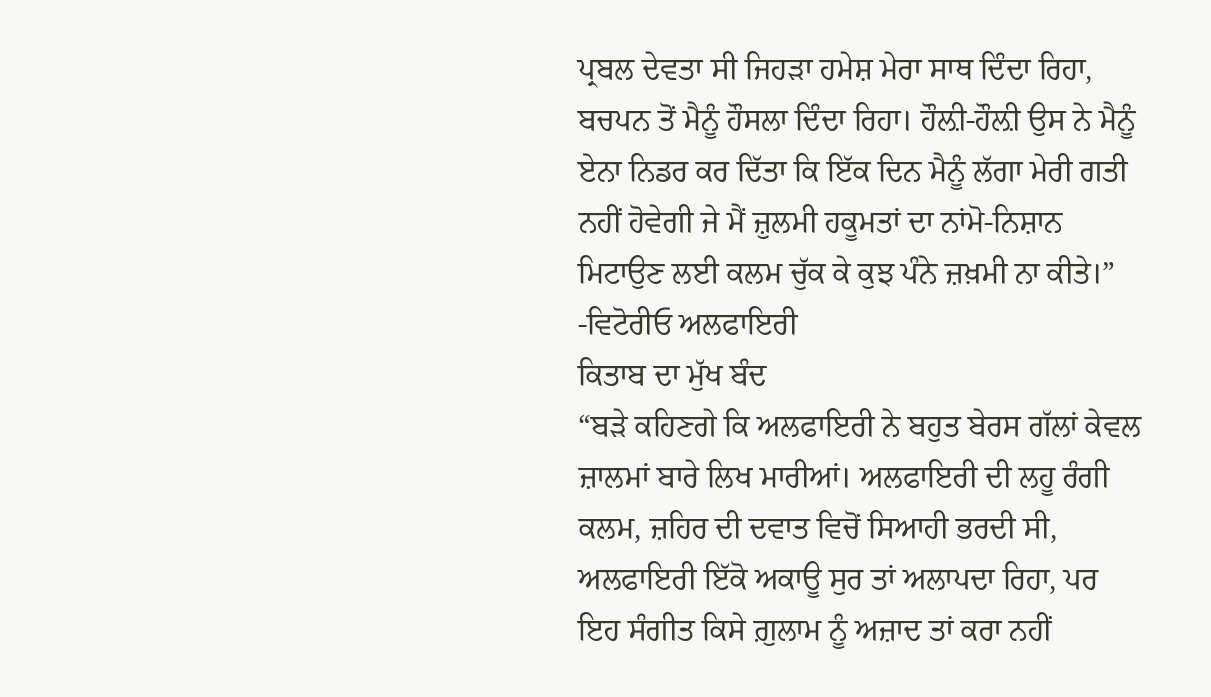ਪ੍ਰਬਲ ਦੇਵਤਾ ਸੀ ਜਿਹੜਾ ਹਮੇਸ਼ ਮੇਰਾ ਸਾਥ ਦਿੰਦਾ ਰਿਹਾ, ਬਚਪਨ ਤੋਂ ਮੈਨੂੰ ਹੌਸਲਾ ਦਿੰਦਾ ਰਿਹਾ। ਹੌਲ਼ੀ-ਹੌਲ਼ੀ ਉਸ ਨੇ ਮੈਨੂੰ ਏਨਾ ਨਿਡਰ ਕਰ ਦਿੱਤਾ ਕਿ ਇੱਕ ਦਿਨ ਮੈਨੂੰ ਲੱਗਾ ਮੇਰੀ ਗਤੀ ਨਹੀਂ ਹੋਵੇਗੀ ਜੇ ਮੈਂ ਜ਼ੁਲਮੀ ਹਕੂਮਤਾਂ ਦਾ ਨਾਂਮੋ-ਨਿਸ਼ਾਨ ਮਿਟਾਉਣ ਲਈ ਕਲਮ ਚੁੱਕ ਕੇ ਕੁਝ ਪੰਨੇ ਜ਼ਖ਼ਮੀ ਨਾ ਕੀਤੇ।”
-ਵਿਟੋਰੀਓ ਅਲਫਾਇਰੀ
ਕਿਤਾਬ ਦਾ ਮੁੱਖ ਬੰਦ
“ਬੜੇ ਕਹਿਣਗੇ ਕਿ ਅਲਫਾਇਰੀ ਨੇ ਬਹੁਤ ਬੇਰਸ ਗੱਲਾਂ ਕੇਵਲ ਜ਼ਾਲਮਾਂ ਬਾਰੇ ਲਿਖ ਮਾਰੀਆਂ। ਅਲਫਾਇਰੀ ਦੀ ਲਹੂ ਰੰਗੀ ਕਲਮ, ਜ਼ਹਿਰ ਦੀ ਦਵਾਤ ਵਿਚੋਂ ਸਿਆਹੀ ਭਰਦੀ ਸੀ, ਅਲਫਾਇਰੀ ਇੱਕੋ ਅਕਾਊ ਸੁਰ ਤਾਂ ਅਲਾਪਦਾ ਰਿਹਾ, ਪਰ ਇਹ ਸੰਗੀਤ ਕਿਸੇ ਗ਼ੁਲਾਮ ਨੂੰ ਅਜ਼ਾਦ ਤਾਂ ਕਰਾ ਨਹੀਂ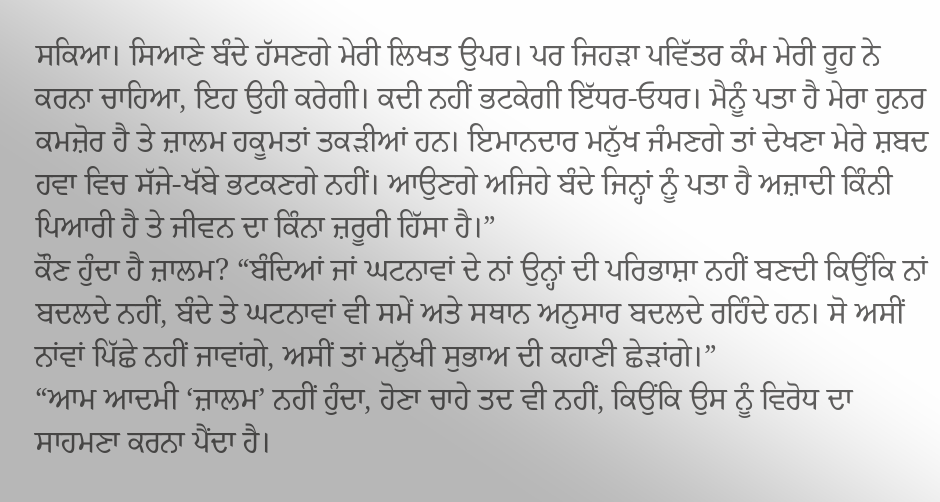ਸਕਿਆ। ਸਿਆਣੇ ਬੰਦੇ ਹੱਸਣਗੇ ਮੇਰੀ ਲਿਖਤ ਉਪਰ। ਪਰ ਜਿਹੜਾ ਪਵਿੱਤਰ ਕੰਮ ਮੇਰੀ ਰੂਹ ਨੇ ਕਰਨਾ ਚਾਹਿਆ, ਇਹ ਉਹੀ ਕਰੇਗੀ। ਕਦੀ ਨਹੀਂ ਭਟਕੇਗੀ ਇੱਧਰ-ਓਧਰ। ਮੈਨੂੰ ਪਤਾ ਹੈ ਮੇਰਾ ਹੁਨਰ ਕਮਜ਼ੋਰ ਹੈ ਤੇ ਜ਼ਾਲਮ ਹਕੂਮਤਾਂ ਤਕੜੀਆਂ ਹਨ। ਇਮਾਨਦਾਰ ਮਨੁੱਖ ਜੰਮਣਗੇ ਤਾਂ ਦੇਖਣਾ ਮੇਰੇ ਸ਼ਬਦ ਹਵਾ ਵਿਚ ਸੱਜੇ-ਖੱਬੇ ਭਟਕਣਗੇ ਨਹੀਂ। ਆਉਣਗੇ ਅਜਿਹੇ ਬੰਦੇ ਜਿਨ੍ਹਾਂ ਨੂੰ ਪਤਾ ਹੈ ਅਜ਼ਾਦੀ ਕਿੰਨੀ ਪਿਆਰੀ ਹੈ ਤੇ ਜੀਵਨ ਦਾ ਕਿੰਨਾ ਜ਼ਰੂਰੀ ਹਿੱਸਾ ਹੈ।”
ਕੌਣ ਹੁੰਦਾ ਹੈ ਜ਼ਾਲਮ? “ਬੰਦਿਆਂ ਜਾਂ ਘਟਨਾਵਾਂ ਦੇ ਨਾਂ ਉਨ੍ਹਾਂ ਦੀ ਪਰਿਭਾਸ਼ਾ ਨਹੀਂ ਬਣਦੀ ਕਿਉਂਕਿ ਨਾਂ ਬਦਲਦੇ ਨਹੀਂ, ਬੰਦੇ ਤੇ ਘਟਨਾਵਾਂ ਵੀ ਸਮੇਂ ਅਤੇ ਸਥਾਨ ਅਨੁਸਾਰ ਬਦਲਦੇ ਰਹਿੰਦੇ ਹਨ। ਸੋ ਅਸੀਂ ਨਾਂਵਾਂ ਪਿੱਛੇ ਨਹੀਂ ਜਾਵਾਂਗੇ, ਅਸੀਂ ਤਾਂ ਮਨੁੱਖੀ ਸੁਭਾਅ ਦੀ ਕਹਾਣੀ ਛੇੜਾਂਗੇ।”
“ਆਮ ਆਦਮੀ ‘ਜ਼ਾਲਮ’ ਨਹੀਂ ਹੁੰਦਾ, ਹੋਣਾ ਚਾਹੇ ਤਦ ਵੀ ਨਹੀਂ, ਕਿਉਂਕਿ ਉਸ ਨੂੰ ਵਿਰੋਧ ਦਾ ਸਾਹਮਣਾ ਕਰਨਾ ਪੈਂਦਾ ਹੈ।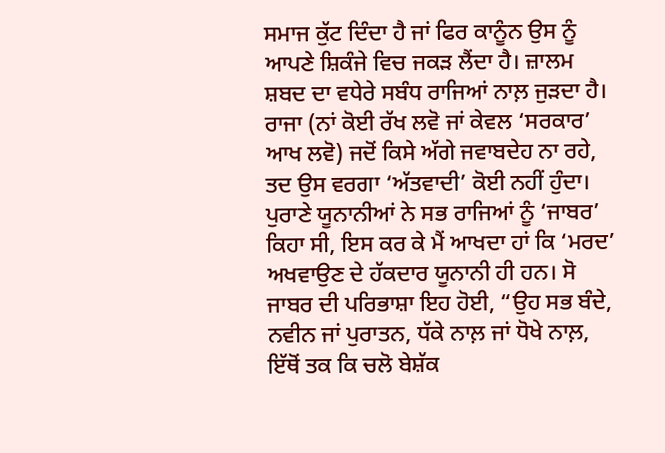ਸਮਾਜ ਕੁੱਟ ਦਿੰਦਾ ਹੈ ਜਾਂ ਫਿਰ ਕਾਨੂੰਨ ਉਸ ਨੂੰ ਆਪਣੇ ਸ਼ਿਕੰਜੇ ਵਿਚ ਜਕੜ ਲੈਂਦਾ ਹੈ। ਜ਼ਾਲਮ ਸ਼ਬਦ ਦਾ ਵਧੇਰੇ ਸਬੰਧ ਰਾਜਿਆਂ ਨਾਲ਼ ਜੁੜਦਾ ਹੈ। ਰਾਜਾ (ਨਾਂ ਕੋਈ ਰੱਖ ਲਵੋ ਜਾਂ ਕੇਵਲ ‘ਸਰਕਾਰ’ ਆਖ ਲਵੋ) ਜਦੋਂ ਕਿਸੇ ਅੱਗੇ ਜਵਾਬਦੇਹ ਨਾ ਰਹੇ, ਤਦ ਉਸ ਵਰਗਾ ‘ਅੱਤਵਾਦੀ’ ਕੋਈ ਨਹੀਂ ਹੁੰਦਾ। ਪੁਰਾਣੇ ਯੂਨਾਨੀਆਂ ਨੇ ਸਭ ਰਾਜਿਆਂ ਨੂੰ ‘ਜਾਬਰ’ ਕਿਹਾ ਸੀ, ਇਸ ਕਰ ਕੇ ਮੈਂ ਆਖਦਾ ਹਾਂ ਕਿ ‘ਮਰਦ’ ਅਖਵਾਉਣ ਦੇ ਹੱਕਦਾਰ ਯੂਨਾਨੀ ਹੀ ਹਨ। ਸੋ ਜਾਬਰ ਦੀ ਪਰਿਭਾਸ਼ਾ ਇਹ ਹੋਈ, “ਉਹ ਸਭ ਬੰਦੇ, ਨਵੀਨ ਜਾਂ ਪੁਰਾਤਨ, ਧੱਕੇ ਨਾਲ਼ ਜਾਂ ਧੋਖੇ ਨਾਲ਼, ਇੱਥੋਂ ਤਕ ਕਿ ਚਲੋ ਬੇਸ਼ੱਕ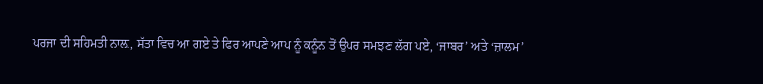ਪਰਜਾ ਦੀ ਸਹਿਮਤੀ ਨਾਲ਼, ਸੱਤਾ ਵਿਚ ਆ ਗਏ ਤੇ ਫਿਰ ਆਪਣੇ ਆਪ ਨੂੰ ਕਨੂੰਨ ਤੋਂ ਉਪਰ ਸਮਝਣ ਲੱਗ ਪਏ, ‘ਜਾਬਰ’ ਅਤੇ ‘ਜ਼ਾਲਮ’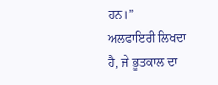ਹਨ।”
ਅਲਫਾਇਰੀ ਲਿਖਦਾ ਹੈ, ਜੇ ਭੂਤਕਾਲ ਦਾ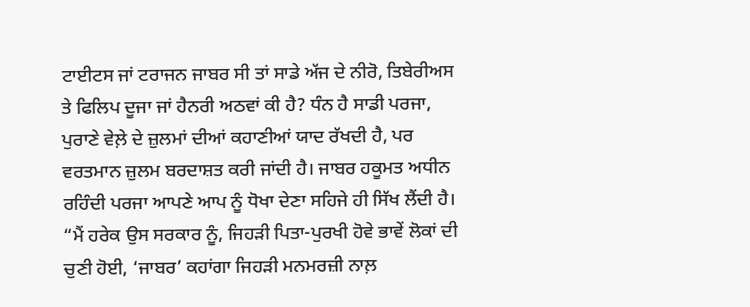ਟਾਈਟਸ ਜਾਂ ਟਰਾਜਨ ਜਾਬਰ ਸੀ ਤਾਂ ਸਾਡੇ ਅੱਜ ਦੇ ਨੀਰੋ, ਤਿਬੇਰੀਅਸ ਤੇ ਫਿਲਿਪ ਦੂਜਾ ਜਾਂ ਹੈਨਰੀ ਅਠਵਾਂ ਕੀ ਹੈ? ਧੰਨ ਹੈ ਸਾਡੀ ਪਰਜਾ, ਪੁਰਾਣੇ ਵੇਲ਼ੇ ਦੇ ਜ਼ੁਲਮਾਂ ਦੀਆਂ ਕਹਾਣੀਆਂ ਯਾਦ ਰੱਖਦੀ ਹੈ, ਪਰ ਵਰਤਮਾਨ ਜ਼ੁਲਮ ਬਰਦਾਸ਼ਤ ਕਰੀ ਜਾਂਦੀ ਹੈ। ਜਾਬਰ ਹਕੂਮਤ ਅਧੀਨ ਰਹਿੰਦੀ ਪਰਜਾ ਆਪਣੇ ਆਪ ਨੂੰ ਧੋਖਾ ਦੇਣਾ ਸਹਿਜੇ ਹੀ ਸਿੱਖ ਲੈਂਦੀ ਹੈ।
“ਮੈਂ ਹਰੇਕ ਉਸ ਸਰਕਾਰ ਨੂੰ, ਜਿਹੜੀ ਪਿਤਾ-ਪੁਰਖੀ ਹੋਵੇ ਭਾਵੇਂ ਲੋਕਾਂ ਦੀ ਚੁਣੀ ਹੋਈ, ‘ਜਾਬਰ’ ਕਹਾਂਗਾ ਜਿਹੜੀ ਮਨਮਰਜ਼ੀ ਨਾਲ਼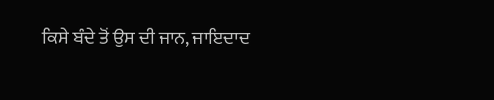ਕਿਸੇ ਬੰਦੇ ਤੋਂ ਉਸ ਦੀ ਜਾਨ, ਜਾਇਦਾਦ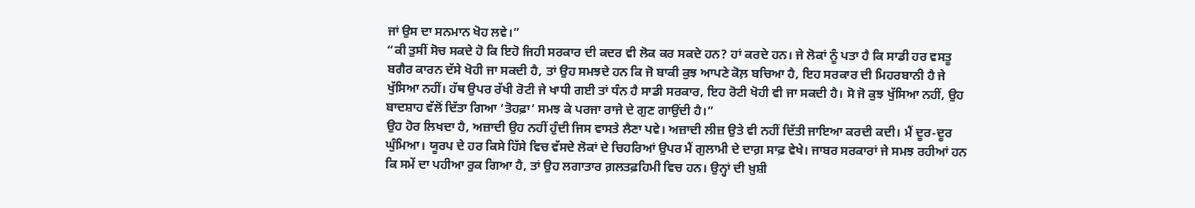ਜਾਂ ਉਸ ਦਾ ਸਨਮਾਨ ਖੋਹ ਲਵੇ।”
“ਕੀ ਤੁਸੀਂ ਸੋਚ ਸਕਦੇ ਹੋ ਕਿ ਇਹੋ ਜਿਹੀ ਸਰਕਾਰ ਦੀ ਕਦਰ ਵੀ ਲੋਕ ਕਰ ਸਕਦੇ ਹਨ? ਹਾਂ ਕਰਦੇ ਹਨ। ਜੇ ਲੋਕਾਂ ਨੂੰ ਪਤਾ ਹੈ ਕਿ ਸਾਡੀ ਹਰ ਵਸਤੂ ਬਗੈਰ ਕਾਰਨ ਦੱਸੇ ਖੋਹੀ ਜਾ ਸਕਦੀ ਹੈ, ਤਾਂ ਉਹ ਸਮਝਦੇ ਹਨ ਕਿ ਜੋ ਬਾਕੀ ਕੁਝ ਆਪਣੇ ਕੋਲ਼ ਬਚਿਆ ਹੈ, ਇਹ ਸਰਕਾਰ ਦੀ ਮਿਹਰਬਾਨੀ ਹੈ ਜੇ ਖੁੱਸਿਆ ਨਹੀਂ। ਹੱਥ ਉਪਰ ਰੱਖੀ ਰੋਟੀ ਜੇ ਖਾਧੀ ਗਈ ਤਾਂ ਧੰਨ ਹੈ ਸਾਡੀ ਸਰਕਾਰ, ਇਹ ਰੋਟੀ ਖੋਹੀ ਵੀ ਜਾ ਸਕਦੀ ਹੈ। ਸੋ ਜੋ ਕੁਝ ਖੁੱਸਿਆ ਨਹੀਂ, ਉਹ ਬਾਦਸ਼ਾਹ ਵੱਲੋਂ ਦਿੱਤਾ ਗਿਆ ‘ਤੋਹਫ਼ਾ’ ਸਮਝ ਕੇ ਪਰਜਾ ਰਾਜੇ ਦੇ ਗੁਣ ਗਾਉਂਦੀ ਹੈ।”
ਉਹ ਹੋਰ ਲਿਖਦਾ ਹੈ, ਅਜ਼ਾਦੀ ਉਹ ਨਹੀਂ ਹੁੰਦੀ ਜਿਸ ਵਾਸਤੇ ਲੈਣਾ ਪਵੇ। ਅਜ਼ਾਦੀ ਲੀਜ਼ ਉਤੇ ਵੀ ਨਹੀਂ ਦਿੱਤੀ ਜਾਇਆ ਕਰਦੀ ਕਦੀ। ਮੈਂ ਦੂਰ-ਦੂਰ ਘੁੰਮਿਆ। ਯੂਰਪ ਦੇ ਹਰ ਕਿਸੇ ਹਿੱਸੇ ਵਿਚ ਵੱਸਦੇ ਲੋਕਾਂ ਦੇ ਚਿਹਰਿਆਂ ਉਪਰ ਮੈਂ ਗੁਲਾਮੀ ਦੇ ਦਾਗ਼ ਸਾਫ਼ ਵੇਖੇ। ਜਾਬਰ ਸਰਕਾਰਾਂ ਜੇ ਸਮਝ ਰਹੀਆਂ ਹਨ ਕਿ ਸਮੇਂ ਦਾ ਪਹੀਆ ਰੁਕ ਗਿਆ ਹੈ, ਤਾਂ ਉਹ ਲਗਾਤਾਰ ਗ਼ਲਤਫ਼ਹਿਮੀ ਵਿਚ ਹਨ। ਉਨ੍ਹਾਂ ਦੀ ਖ਼ੁਸ਼ੀ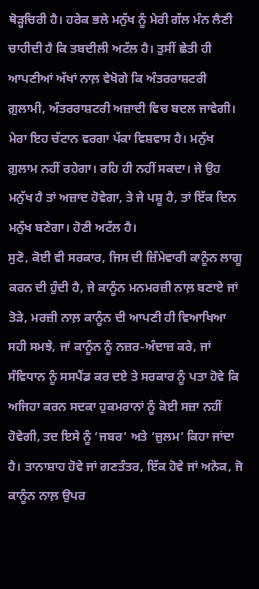ਥੋੜ੍ਹਚਿਰੀ ਹੈ। ਹਰੇਕ ਭਲੇ ਮਨੁੱਖ ਨੂੰ ਮੇਰੀ ਗੱਲ ਮੰਨ ਲੈਣੀ ਚਾਹੀਦੀ ਹੈ ਕਿ ਤਬਦੀਲੀ ਅਟੱਲ ਹੈ। ਤੁਸੀਂ ਛੇਤੀ ਹੀ ਆਪਣੀਆਂ ਅੱਖਾਂ ਨਾਲ਼ ਵੇਖੋਗੇ ਕਿ ਅੰਤਰਰਾਸ਼ਟਰੀ ਗ਼ੁਲਾਮੀ, ਅੰਤਰਰਾਸ਼ਟਰੀ ਅਜ਼ਾਦੀ ਵਿਚ ਬਦਲ ਜਾਵੇਗੀ। ਮੇਰਾ ਇਹ ਚੱਟਾਨ ਵਰਗਾ ਪੱਕਾ ਵਿਸ਼ਵਾਸ ਹੈ। ਮਨੁੱਖ ਗ਼ੁਲਾਮ ਨਹੀਂ ਰਹੇਗਾ। ਰਹਿ ਹੀ ਨਹੀਂ ਸਕਦਾ। ਜੇ ਉਹ ਮਨੁੱਖ ਹੈ ਤਾਂ ਅਜ਼ਾਦ ਹੋਵੇਗਾ, ਤੇ ਜੇ ਪਸ਼ੂ ਹੈ, ਤਾਂ ਇੱਕ ਦਿਨ ਮਨੁੱਖ ਬਣੇਗਾ। ਹੋਣੀ ਅਟੱਲ ਹੈ।
ਸੁਣੋ, ਕੋਈ ਵੀ ਸਰਕਾਰ, ਜਿਸ ਦੀ ਜ਼ਿੰਮੇਵਾਰੀ ਕਾਨੂੰਨ ਲਾਗੂ ਕਰਨ ਦੀ ਹੁੰਦੀ ਹੈ, ਜੇ ਕਾਨੂੰਨ ਮਨਮਰਜ਼ੀ ਨਾਲ਼ ਬਣਾਏ ਜਾਂ ਤੋੜੇ, ਮਰਜ਼ੀ ਨਾਲ਼ ਕਾਨੂੰਨ ਦੀ ਆਪਣੀ ਹੀ ਵਿਆਖਿਆ ਸਹੀ ਸਮਝੇ, ਜਾਂ ਕਾਨੂੰਨ ਨੂੰ ਨਜ਼ਰ-ਅੰਦਾਜ਼ ਕਰੇ, ਜਾਂ ਸੰਵਿਧਾਨ ਨੂੰ ਸਸਪੈਂਡ ਕਰ ਦਏ ਤੇ ਸਰਕਾਰ ਨੂੰ ਪਤਾ ਹੋਵੇ ਕਿ ਅਜਿਹਾ ਕਰਨ ਸਦਕਾ ਹੁਕਮਰਾਨਾਂ ਨੂੰ ਕੋਈ ਸਜ਼ਾ ਨਹੀਂ ਹੋਵੇਗੀ, ਤਦ ਇਸੇ ਨੂੰ ‘ਜਬਰ’ ਅਤੇ ‘ਜ਼ੁਲਮ’ ਕਿਹਾ ਜਾਂਦਾ ਹੈ। ਤਾਨਾਸ਼ਾਹ ਹੋਵੇ ਜਾਂ ਗਣਤੰਤਰ, ਇੱਕ ਹੋਵੇ ਜਾਂ ਅਨੇਕ, ਜੋ ਕਾਨੂੰਨ ਨਾਲ਼ ਉਪਰ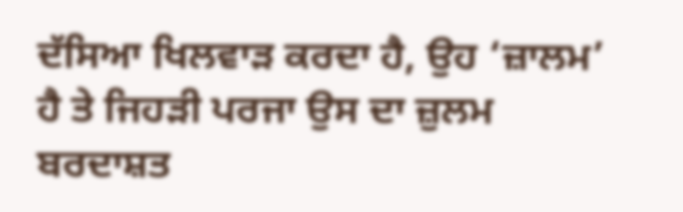ਦੱਸਿਆ ਖਿਲਵਾੜ ਕਰਦਾ ਹੈ, ਉਹ ‘ਜ਼ਾਲਮ’ ਹੈ ਤੇ ਜਿਹੜੀ ਪਰਜਾ ਉਸ ਦਾ ਜ਼ੁਲਮ ਬਰਦਾਸ਼ਤ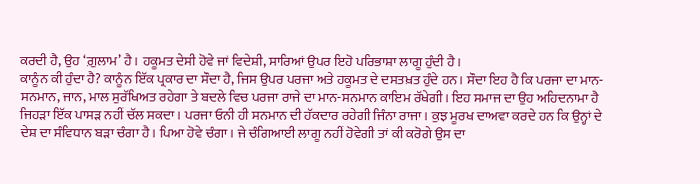ਕਰਦੀ ਹੈ, ਉਹ ‘ਗ਼ੁਲਾਮ’ ਹੈ। ਹਕੂਮਤ ਦੇਸੀ ਹੋਵੇ ਜਾਂ ਵਿਦੇਸ਼ੀ, ਸਾਰਿਆਂ ਉਪਰ ਇਹੋ ਪਰਿਭਾਸ਼ਾ ਲਾਗੂ ਹੁੰਦੀ ਹੈ।
ਕਾਨੂੰਨ ਕੀ ਹੁੰਦਾ ਹੈ? ਕਾਨੂੰਨ ਇੱਕ ਪ੍ਰਕਾਰ ਦਾ ਸੌਦਾ ਹੈ, ਜਿਸ ਉਪਰ ਪਰਜਾ ਅਤੇ ਹਕੂਮਤ ਦੇ ਦਸਤਖ਼ਤ ਹੁੰਦੇ ਹਨ। ਸੌਦਾ ਇਹ ਹੈ ਕਿ ਪਰਜਾ ਦਾ ਮਾਨ-ਸਨਮਾਨ, ਜਾਨ, ਮਾਲ ਸੁਰੱਖਿਅਤ ਰਹੇਗਾ ਤੇ ਬਦਲੇ ਵਿਚ ਪਰਜਾ ਰਾਜੇ ਦਾ ਮਾਨ-ਸਨਮਾਨ ਕਾਇਮ ਰੱਖੇਗੀ। ਇਹ ਸਮਾਜ ਦਾ ਉਹ ਅਹਿਦਨਾਮਾ ਹੈ ਜਿਹੜਾ ਇੱਕ ਪਾਸੜ ਨਹੀਂ ਚੱਲ ਸਕਦਾ। ਪਰਜਾ ਓਨੀ ਹੀ ਸਨਮਾਨ ਦੀ ਹੱਕਦਾਰ ਰਹੇਗੀ ਜਿੰਨਾ ਰਾਜਾ। ਕੁਝ ਮੂਰਖ ਦਾਅਵਾ ਕਰਦੇ ਹਨ ਕਿ ਉਨ੍ਹਾਂ ਦੇ ਦੇਸ਼ ਦਾ ਸੰਵਿਧਾਨ ਬੜਾ ਚੰਗਾ ਹੈ। ਪਿਆ ਹੋਵੇ ਚੰਗਾ। ਜੇ ਚੰਗਿਆਈ ਲਾਗੂ ਨਹੀਂ ਹੋਵੇਗੀ ਤਾਂ ਕੀ ਕਰੋਗੇ ਉਸ ਦਾ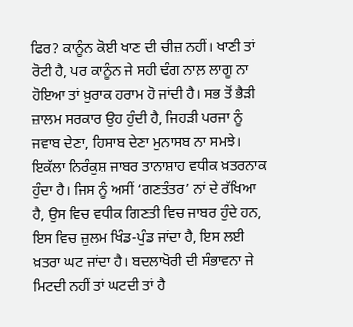ਫਿਰ? ਕਾਨੂੰਨ ਕੋਈ ਖਾਣ ਦੀ ਚੀਜ਼ ਨਹੀਂ। ਖਾਣੀ ਤਾਂ ਰੋਟੀ ਹੈ, ਪਰ ਕਾਨੂੰਨ ਜੇ ਸਹੀ ਢੰਗ ਨਾਲ਼ ਲਾਗੂ ਨਾ ਹੋਇਆ ਤਾਂ ਖ਼ੁਰਾਕ ਹਰਾਮ ਹੋ ਜਾਂਦੀ ਹੈ। ਸਭ ਤੋਂ ਭੈੜੀ ਜ਼ਾਲਮ ਸਰਕਾਰ ਉਹ ਹੁੰਦੀ ਹੈ, ਜਿਹੜੀ ਪਰਜਾ ਨੂੰ ਜਵਾਬ ਦੇਣਾ, ਹਿਸਾਬ ਦੇਣਾ ਮੁਨਾਸਬ ਨਾ ਸਮਝੇ। ਇਕੱਲਾ ਨਿਰੰਕੁਸ਼ ਜਾਬਰ ਤਾਨਾਸ਼ਾਹ ਵਧੀਕ ਖ਼ਤਰਨਾਕ ਹੁੰਦਾ ਹੈ। ਜਿਸ ਨੂੰ ਅਸੀਂ ‘ਗਣਤੰਤਰ’ ਨਾਂ ਦੇ ਰੱਖਿਆ ਹੈ, ਉਸ ਵਿਚ ਵਧੀਕ ਗਿਣਤੀ ਵਿਚ ਜਾਬਰ ਹੁੰਦੇ ਹਨ, ਇਸ ਵਿਚ ਜ਼ੁਲਮ ਖਿੰਡ-ਪੁੰਡ ਜਾਂਦਾ ਹੈ, ਇਸ ਲਈ ਖ਼ਤਰਾ ਘਟ ਜਾਂਦਾ ਹੈ। ਬਦਲਾਖੋਰੀ ਦੀ ਸੰਭਾਵਨਾ ਜੇ ਮਿਟਦੀ ਨਹੀਂ ਤਾਂ ਘਟਦੀ ਤਾਂ ਹੈ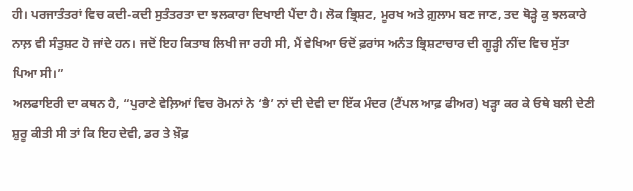ਹੀ। ਪਰਜਾਤੰਤਰਾਂ ਵਿਚ ਕਦੀ-ਕਦੀ ਸੁਤੰਤਰਤਾ ਦਾ ਝਲਕਾਰਾ ਦਿਖਾਈ ਪੈਂਦਾ ਹੈ। ਲੋਕ ਭ੍ਰਿਸ਼ਟ, ਮੂਰਖ ਅਤੇ ਗ਼ੁਲਾਮ ਬਣ ਜਾਣ, ਤਦ ਥੋੜ੍ਹੇ ਕੁ ਝਲਕਾਰੇ ਨਾਲ਼ ਵੀ ਸੰਤੁਸ਼ਟ ਹੋ ਜਾਂਦੇ ਹਨ। ਜਦੋਂ ਇਹ ਕਿਤਾਬ ਲਿਖੀ ਜਾ ਰਹੀ ਸੀ, ਮੈਂ ਵੇਖਿਆ ਓਦੋਂ ਫ਼ਰਾਂਸ ਅਨੰਤ ਭ੍ਰਿਸ਼ਟਾਚਾਰ ਦੀ ਗੂੜ੍ਹੀ ਨੀਂਦ ਵਿਚ ਸੁੱਤਾ ਪਿਆ ਸੀ।”
ਅਲਫਾਇਰੀ ਦਾ ਕਥਨ ਹੈ, “ਪੁਰਾਣੇ ਵੇਲ਼ਿਆਂ ਵਿਚ ਰੋਮਨਾਂ ਨੇ ‘ਭੈ’ ਨਾਂ ਦੀ ਦੇਵੀ ਦਾ ਇੱਕ ਮੰਦਰ (ਟੈਂਪਲ ਆਫ਼ ਫੀਅਰ) ਖੜ੍ਹਾ ਕਰ ਕੇ ਓਥੇ ਬਲੀ ਦੇਣੀ ਸ਼ੁਰੂ ਕੀਤੀ ਸੀ ਤਾਂ ਕਿ ਇਹ ਦੇਵੀ, ਡਰ ਤੇ ਖ਼ੌਫ਼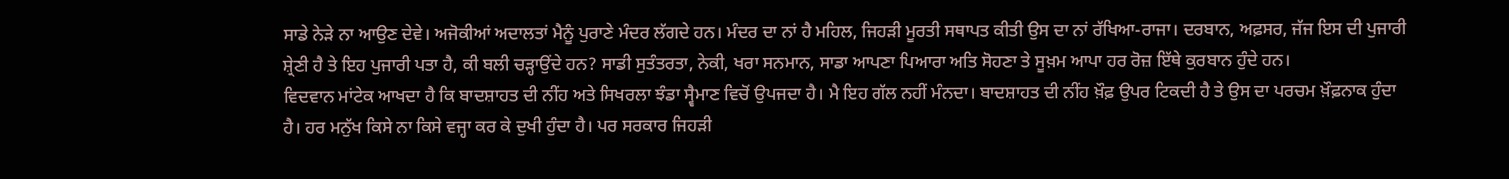ਸਾਡੇ ਨੇੜੇ ਨਾ ਆਉਣ ਦੇਵੇ। ਅਜੋਕੀਆਂ ਅਦਾਲਤਾਂ ਮੈਨੂੰ ਪੁਰਾਣੇ ਮੰਦਰ ਲੱਗਦੇ ਹਨ। ਮੰਦਰ ਦਾ ਨਾਂ ਹੈ ਮਹਿਲ, ਜਿਹੜੀ ਮੂਰਤੀ ਸਥਾਪਤ ਕੀਤੀ ਉਸ ਦਾ ਨਾਂ ਰੱਖਿਆ-ਰਾਜਾ। ਦਰਬਾਨ, ਅਫ਼ਸਰ, ਜੱਜ ਇਸ ਦੀ ਪੁਜਾਰੀ ਸ਼੍ਰੇਣੀ ਹੈ ਤੇ ਇਹ ਪੁਜਾਰੀ ਪਤਾ ਹੈ, ਕੀ ਬਲੀ ਚੜ੍ਹਾਉਂਦੇ ਹਨ? ਸਾਡੀ ਸੁਤੰਤਰਤਾ, ਨੇਕੀ, ਖਰਾ ਸਨਮਾਨ, ਸਾਡਾ ਆਪਣਾ ਪਿਆਰਾ ਅਤਿ ਸੋਹਣਾ ਤੇ ਸੂਖ਼ਮ ਆਪਾ ਹਰ ਰੋਜ਼ ਇੱਥੇ ਕੁਰਬਾਨ ਹੁੰਦੇ ਹਨ।
ਵਿਦਵਾਨ ਮਾਂਟੇਕ ਆਖਦਾ ਹੈ ਕਿ ਬਾਦਸ਼ਾਹਤ ਦੀ ਨੀਂਹ ਅਤੇ ਸਿਖਰਲਾ ਝੰਡਾ ਸ੍ਵੈਮਾਣ ਵਿਚੋਂ ਉਪਜਦਾ ਹੈ। ਮੈ ਇਹ ਗੱਲ ਨਹੀਂ ਮੰਨਦਾ। ਬਾਦਸ਼ਾਹਤ ਦੀ ਨੀਂਹ ਖ਼ੌਫ਼ ਉਪਰ ਟਿਕਦੀ ਹੈ ਤੇ ਉਸ ਦਾ ਪਰਚਮ ਖ਼ੌਫ਼ਨਾਕ ਹੁੰਦਾ ਹੈ। ਹਰ ਮਨੁੱਖ ਕਿਸੇ ਨਾ ਕਿਸੇ ਵਜ੍ਹਾ ਕਰ ਕੇ ਦੁਖੀ ਹੁੰਦਾ ਹੈ। ਪਰ ਸਰਕਾਰ ਜਿਹੜੀ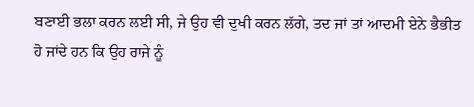ਬਣਾਈ ਭਲਾ ਕਰਨ ਲਈ ਸੀ, ਜੇ ਉਹ ਵੀ ਦੁਖੀ ਕਰਨ ਲੱਗੇ, ਤਦ ਜਾਂ ਤਾਂ ਆਦਮੀ ਏਨੇ ਭੈਭੀਤ ਹੋ ਜਾਂਦੇ ਹਨ ਕਿ ਉਹ ਰਾਜੇ ਨੂੰ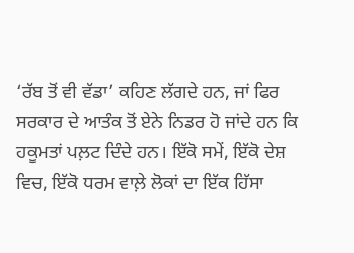‘ਰੱਬ ਤੋਂ ਵੀ ਵੱਡਾ’ ਕਹਿਣ ਲੱਗਦੇ ਹਨ, ਜਾਂ ਫਿਰ ਸਰਕਾਰ ਦੇ ਆਤੰਕ ਤੋਂ ਏਨੇ ਨਿਡਰ ਹੋ ਜਾਂਦੇ ਹਨ ਕਿ ਹਕੂਮਤਾਂ ਪਲ਼ਟ ਦਿੰਦੇ ਹਨ। ਇੱਕੋ ਸਮੇਂ, ਇੱਕੋ ਦੇਸ਼ ਵਿਚ, ਇੱਕੋ ਧਰਮ ਵਾਲ਼ੇ ਲੋਕਾਂ ਦਾ ਇੱਕ ਹਿੱਸਾ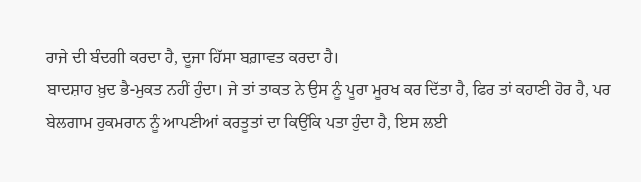ਰਾਜੇ ਦੀ ਬੰਦਗੀ ਕਰਦਾ ਹੈ, ਦੂਜਾ ਹਿੱਸਾ ਬਗ਼ਾਵਤ ਕਰਦਾ ਹੈ।
ਬਾਦਸ਼ਾਹ ਖ਼ੁਦ ਭੈ-ਮੁਕਤ ਨਹੀਂ ਹੁੰਦਾ। ਜੇ ਤਾਂ ਤਾਕਤ ਨੇ ਉਸ ਨੂੰ ਪੂਰਾ ਮੂਰਖ ਕਰ ਦਿੱਤਾ ਹੈ, ਫਿਰ ਤਾਂ ਕਹਾਣੀ ਹੋਰ ਹੈ, ਪਰ ਬੇਲਗਾਮ ਹੁਕਮਰਾਨ ਨੂੰ ਆਪਣੀਆਂ ਕਰਤੂਤਾਂ ਦਾ ਕਿਉਂਕਿ ਪਤਾ ਹੁੰਦਾ ਹੈ, ਇਸ ਲਈ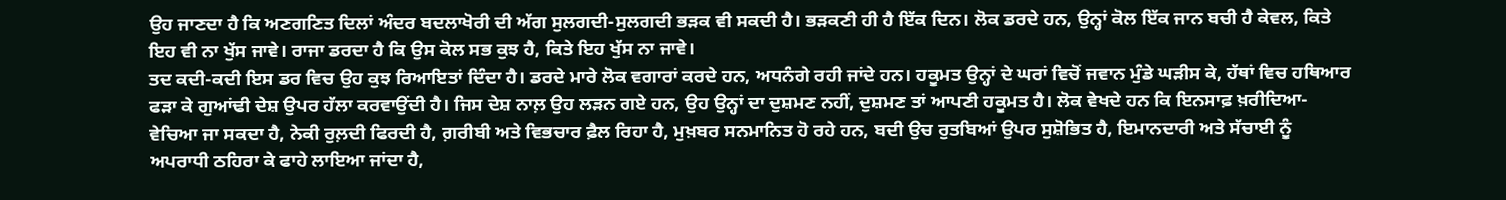ਉਹ ਜਾਣਦਾ ਹੈ ਕਿ ਅਣਗਣਿਤ ਦਿਲਾਂ ਅੰਦਰ ਬਦਲਾਖੋਰੀ ਦੀ ਅੱਗ ਸੁਲਗਦੀ-ਸੁਲਗਦੀ ਭੜਕ ਵੀ ਸਕਦੀ ਹੈ। ਭੜਕਣੀ ਹੀ ਹੈ ਇੱਕ ਦਿਨ। ਲੋਕ ਡਰਦੇ ਹਨ, ਉਨ੍ਹਾਂ ਕੋਲ ਇੱਕ ਜਾਨ ਬਚੀ ਹੈ ਕੇਵਲ, ਕਿਤੇ ਇਹ ਵੀ ਨਾ ਖੁੱਸ ਜਾਵੇ। ਰਾਜਾ ਡਰਦਾ ਹੈ ਕਿ ਉਸ ਕੋਲ ਸਭ ਕੁਝ ਹੈ, ਕਿਤੇ ਇਹ ਖੁੱਸ ਨਾ ਜਾਵੇ।
ਤਦ ਕਦੀ-ਕਦੀ ਇਸ ਡਰ ਵਿਚ ਉਹ ਕੁਝ ਰਿਆਇਤਾਂ ਦਿੰਦਾ ਹੈ। ਡਰਦੇ ਮਾਰੇ ਲੋਕ ਵਗਾਰਾਂ ਕਰਦੇ ਹਨ, ਅਧਨੰਗੇ ਰਹੀ ਜਾਂਦੇ ਹਨ। ਹਕੂਮਤ ਉਨ੍ਹਾਂ ਦੇ ਘਰਾਂ ਵਿਚੋਂ ਜਵਾਨ ਮੁੰਡੇ ਘੜੀਸ ਕੇ, ਹੱਥਾਂ ਵਿਚ ਹਥਿਆਰ ਫੜਾ ਕੇ ਗੁਆਂਢੀ ਦੇਸ਼ ਉਪਰ ਹੱਲਾ ਕਰਵਾਉਂਦੀ ਹੈ। ਜਿਸ ਦੇਸ਼ ਨਾਲ਼ ਉਹ ਲੜਨ ਗਏ ਹਨ, ਉਹ ਉਨ੍ਹਾਂ ਦਾ ਦੁਸ਼ਮਣ ਨਹੀਂ, ਦੁਸ਼ਮਣ ਤਾਂ ਆਪਣੀ ਹਕੂਮਤ ਹੈ। ਲੋਕ ਵੇਖਦੇ ਹਨ ਕਿ ਇਨਸਾਫ਼ ਖ਼ਰੀਦਿਆ-ਵੇਚਿਆ ਜਾ ਸਕਦਾ ਹੈ, ਨੇਕੀ ਰੁਲ਼ਦੀ ਫਿਰਦੀ ਹੈ, ਗ਼ਰੀਬੀ ਅਤੇ ਵਿਭਚਾਰ ਫ਼ੈਲ ਰਿਹਾ ਹੈ, ਮੁਖ਼ਬਰ ਸਨਮਾਨਿਤ ਹੋ ਰਹੇ ਹਨ, ਬਦੀ ਉਚ ਰੁਤਬਿਆਂ ਉਪਰ ਸੁਸ਼ੋਭਿਤ ਹੈ, ਇਮਾਨਦਾਰੀ ਅਤੇ ਸੱਚਾਈ ਨੂੰ ਅਪਰਾਧੀ ਠਹਿਰਾ ਕੇ ਫਾਹੇ ਲਾਇਆ ਜਾਂਦਾ ਹੈ,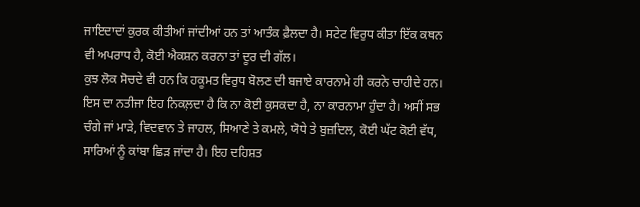ਜਾਇਦਾਦਾਂ ਕੁਰਕ ਕੀਤੀਆਂ ਜਾਂਦੀਆਂ ਹਨ ਤਾਂ ਆਤੰਕ ਫ਼ੈਲਦਾ ਹੈ। ਸਟੇਟ ਵਿਰੁਧ ਕੀਤਾ ਇੱਕ ਕਥਨ ਵੀ ਅਪਰਾਧ ਹੈ, ਕੋਈ ਐਕਸ਼ਨ ਕਰਨਾ ਤਾਂ ਦੂਰ ਦੀ ਗੱਲ।
ਕੁਝ ਲੋਕ ਸੋਚਦੇ ਵੀ ਹਨ ਕਿ ਹਕੂਮਤ ਵਿਰੁਧ ਬੋਲਣ ਦੀ ਬਜਾਏ ਕਾਰਨਾਮੇ ਹੀ ਕਰਨੇ ਚਾਹੀਦੇ ਹਨ। ਇਸ ਦਾ ਨਤੀਜਾ ਇਹ ਨਿਕਲ਼ਦਾ ਹੈ ਕਿ ਨਾ ਕੋਈ ਕੁਸਕਦਾ ਹੈ, ਨਾ ਕਾਰਨਾਮਾ ਹੁੰਦਾ ਹੈ। ਅਸੀਂ ਸਭ ਚੰਗੇ ਜਾਂ ਮਾੜੇ, ਵਿਦਵਾਨ ਤੇ ਜਾਹਲ, ਸਿਆਣੇ ਤੇ ਕਮਲੇ, ਯੋਧੇ ਤੇ ਬੁਜ਼ਦਿਲ, ਕੋਈ ਘੱਟ ਕੋਈ ਵੱਧ, ਸਾਰਿਆਂ ਨੂੰ ਕਾਂਬਾ ਛਿੜ ਜਾਂਦਾ ਹੈ। ਇਹ ਦਹਿਸ਼ਤ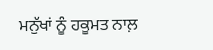ਮਨੁੱਖਾਂ ਨੂੰ ਹਕੂਮਤ ਨਾਲ਼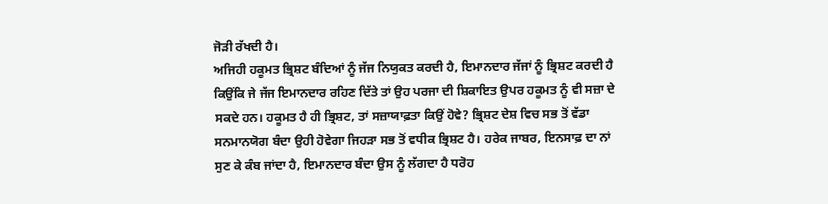ਜੋੜੀ ਰੱਖਦੀ ਹੈ।
ਅਜਿਹੀ ਹਕੂਮਤ ਭ੍ਰਿਸ਼ਟ ਬੰਦਿਆਂ ਨੂੰ ਜੱਜ ਨਿਯੁਕਤ ਕਰਦੀ ਹੈ, ਇਮਾਨਦਾਰ ਜੱਜਾਂ ਨੂੰ ਭ੍ਰਿਸ਼ਟ ਕਰਦੀ ਹੈ ਕਿਉਂਕਿ ਜੇ ਜੱਜ ਇਮਾਨਦਾਰ ਰਹਿਣ ਦਿੱਤੇ ਤਾਂ ਉਹ ਪਰਜਾ ਦੀ ਸ਼ਿਕਾਇਤ ਉਪਰ ਹਕੂਮਤ ਨੂੰ ਵੀ ਸਜ਼ਾ ਦੇ ਸਕਦੇ ਹਨ। ਹਕੂਮਤ ਹੈ ਹੀ ਭ੍ਰਿਸ਼ਟ, ਤਾਂ ਸਜ਼ਾਯਾਫ਼ਤਾ ਕਿਉਂ ਹੋਵੇ? ਭ੍ਰਿਸ਼ਟ ਦੇਸ਼ ਵਿਚ ਸਭ ਤੋਂ ਵੱਡਾ ਸਨਮਾਨਯੋਗ ਬੰਦਾ ਉਹੀ ਹੋਵੇਗਾ ਜਿਹੜਾ ਸਭ ਤੋਂ ਵਧੀਕ ਭ੍ਰਿਸ਼ਟ ਹੈ। ਹਰੇਕ ਜਾਬਰ, ਇਨਸਾਫ਼ ਦਾ ਨਾਂ ਸੁਣ ਕੇ ਕੰਬ ਜਾਂਦਾ ਹੈ, ਇਮਾਨਦਾਰ ਬੰਦਾ ਉਸ ਨੂੰ ਲੱਗਦਾ ਹੈ ਧਰੋਹ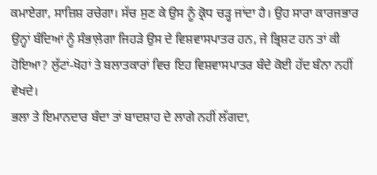ਕਮਾਏਗਾ, ਸਾਜ਼ਿਸ਼ ਰਚੇਗਾ। ਸੱਚ ਸੁਣ ਕੇ ਉਸ ਨੂੰ ਕ੍ਰੋਧ ਚੜ੍ਹ ਜਾਂਦਾ ਹੈ। ਉਹ ਸਾਰਾ ਕਾਰਜਭਾਰ ਉਨ੍ਹਾਂ ਬੰਦਿਆਂ ਨੂੰ ਸੰਭਾਲ਼ੇਗਾ ਜਿਹੜੇ ਉਸ ਦੇ ਵਿਸ਼ਵਾਸਪਾਤਰ ਹਨ, ਜੇ ਭ੍ਰਿਸ਼ਟ ਹਨ ਤਾਂ ਕੀ ਹੋਇਆ? ਲੁੱਟਾਂ-ਖੋਹਾਂ ਤੇ ਬਲਾਤਕਾਰਾਂ ਵਿਚ ਇਹ ਵਿਸ਼ਵਾਸਪਾਤਰ ਬੰਦੇ ਕੋਈ ਹੱਦ ਬੰਨਾ ਨਹੀਂ ਵੇਖਦੇ।
ਭਲਾ ਤੇ ਇਮਾਨਦਾਰ ਬੰਦਾ ਤਾਂ ਬਾਦਸ਼ਾਹ ਦੇ ਲਾਗੇ ਨਹੀਂ ਲੱਗਦਾ,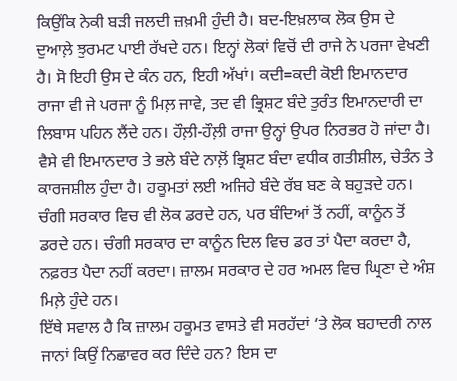ਕਿਉਂਕਿ ਨੇਕੀ ਬੜੀ ਜਲਦੀ ਜ਼ਖ਼ਮੀ ਹੁੰਦੀ ਹੈ। ਬਦ-ਇਖ਼ਲਾਕ ਲੋਕ ਉਸ ਦੇ ਦੁਆਲ਼ੇ ਝੁਰਮਟ ਪਾਈ ਰੱਖਦੇ ਹਨ। ਇਨ੍ਹਾਂ ਲੋਕਾਂ ਵਿਚੋਂ ਦੀ ਰਾਜੇ ਨੇ ਪਰਜਾ ਵੇਖਣੀ ਹੈ। ਸੋ ਇਹੀ ਉਸ ਦੇ ਕੰਨ ਹਨ, ਇਹੀ ਅੱਖਾਂ। ਕਦੀ=ਕਦੀ ਕੋਈ ਇਮਾਨਦਾਰ ਰਾਜਾ ਵੀ ਜੇ ਪਰਜਾ ਨੂੰ ਮਿਲ਼ ਜਾਵੇ, ਤਦ ਵੀ ਭ੍ਰਿਸ਼ਟ ਬੰਦੇ ਤੁਰੰਤ ਇਮਾਨਦਾਰੀ ਦਾ ਲਿਬਾਸ ਪਹਿਨ ਲੈਂਦੇ ਹਨ। ਹੌਲ਼ੀ-ਹੌਲ਼ੀ ਰਾਜਾ ਉਨ੍ਹਾਂ ਉਪਰ ਨਿਰਭਰ ਹੋ ਜਾਂਦਾ ਹੈ। ਵੈਸੇ ਵੀ ਇਮਾਨਦਾਰ ਤੇ ਭਲੇ ਬੰਦੇ ਨਾਲ਼ੋਂ ਭ੍ਰਿਸ਼ਟ ਬੰਦਾ ਵਧੀਕ ਗਤੀਸ਼ੀਲ, ਚੇਤੰਨ ਤੇ ਕਾਰਜਸ਼ੀਲ ਹੁੰਦਾ ਹੈ। ਹਕੂਮਤਾਂ ਲਈ ਅਜਿਹੇ ਬੰਦੇ ਰੱਬ ਬਣ ਕੇ ਬਹੁੜਦੇ ਹਨ। ਚੰਗੀ ਸਰਕਾਰ ਵਿਚ ਵੀ ਲੋਕ ਡਰਦੇ ਹਨ, ਪਰ ਬੰਦਿਆਂ ਤੋਂ ਨਹੀਂ, ਕਾਨੂੰਨ ਤੋਂ ਡਰਦੇ ਹਨ। ਚੰਗੀ ਸਰਕਾਰ ਦਾ ਕਾਨੂੰਨ ਦਿਲ ਵਿਚ ਡਰ ਤਾਂ ਪੈਦਾ ਕਰਦਾ ਹੈ, ਨਫ਼ਰਤ ਪੈਦਾ ਨਹੀਂ ਕਰਦਾ। ਜ਼ਾਲਮ ਸਰਕਾਰ ਦੇ ਹਰ ਅਮਲ ਵਿਚ ਘ੍ਰਿਣਾ ਦੇ ਅੰਸ਼ ਮਿਲ਼ੇ ਹੁੰਦੇ ਹਨ।
ਇੱਥੇ ਸਵਾਲ ਹੈ ਕਿ ਜ਼ਾਲਮ ਹਕੂਮਤ ਵਾਸਤੇ ਵੀ ਸਰਹੱਦਾਂ ‘ਤੇ ਲੋਕ ਬਹਾਦਰੀ ਨਾਲ ਜਾਨਾਂ ਕਿਉਂ ਨਿਛਾਵਰ ਕਰ ਦਿੰਦੇ ਹਨ? ਇਸ ਦਾ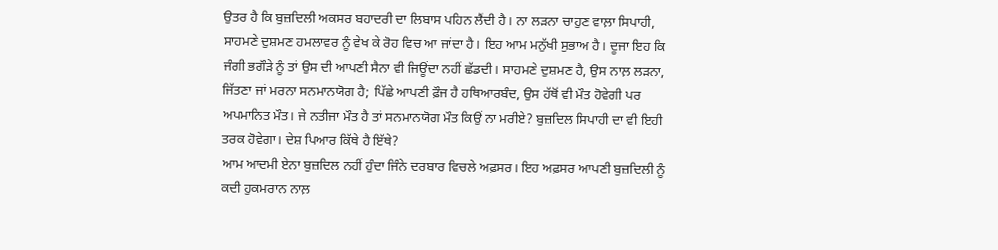ਉਤਰ ਹੈ ਕਿ ਬੁਜ਼ਦਿਲੀ ਅਕਸਰ ਬਹਾਦਰੀ ਦਾ ਲਿਬਾਸ ਪਹਿਨ ਲੈਂਦੀ ਹੈ। ਨਾ ਲੜਨਾ ਚਾਹੁਣ ਵਾਲ਼ਾ ਸਿਪਾਹੀ, ਸਾਹਮਣੇ ਦੁਸ਼ਮਣ ਹਮਲਾਵਰ ਨੂੰ ਵੇਖ ਕੇ ਰੋਹ ਵਿਚ ਆ ਜਾਂਦਾ ਹੈ। ਇਹ ਆਮ ਮਨੁੱਖੀ ਸੁਭਾਅ ਹੈ। ਦੂਜਾ ਇਹ ਕਿ ਜੰਗੀ ਭਗੌੜੇ ਨੂੰ ਤਾਂ ਉਸ ਦੀ ਆਪਣੀ ਸੈਨਾ ਵੀ ਜਿਊਂਦਾ ਨਹੀਂ ਛੱਡਦੀ। ਸਾਹਮਣੇ ਦੁਸ਼ਮਣ ਹੈ, ਉਸ ਨਾਲ਼ ਲੜਨਾ, ਜਿੱਤਣਾ ਜਾਂ ਮਰਨਾ ਸਨਮਾਨਯੋਗ ਹੈ; ਪਿੱਛੇ ਆਪਣੀ ਫ਼ੌਜ ਹੈ ਹਥਿਆਰਬੰਦ, ਉਸ ਹੱਥੋਂ ਵੀ ਮੌਤ ਹੋਵੇਗੀ ਪਰ ਅਪਮਾਨਿਤ ਮੌਤ। ਜੇ ਨਤੀਜਾ ਮੌਤ ਹੈ ਤਾਂ ਸਨਮਾਨਯੋਗ ਮੌਤ ਕਿਉਂ ਨਾ ਮਰੀਏ? ਬੁਜ਼ਦਿਲ ਸਿਪਾਹੀ ਦਾ ਵੀ ਇਹੀ ਤਰਕ ਹੋਵੇਗਾ। ਦੇਸ਼ ਪਿਆਰ ਕਿੱਥੇ ਹੈ ਇੱਥੇ?
ਆਮ ਆਦਮੀ ਏਨਾ ਬੁਜ਼ਦਿਲ ਨਹੀਂ ਹੁੰਦਾ ਜਿੰਨੇ ਦਰਬਾਰ ਵਿਚਲੇ ਅਫ਼ਸਰ। ਇਹ ਅਫ਼ਸਰ ਆਪਣੀ ਬੁਜ਼ਦਿਲੀ ਨੂੰ ਕਦੀ ਹੁਕਮਰਾਨ ਨਾਲ਼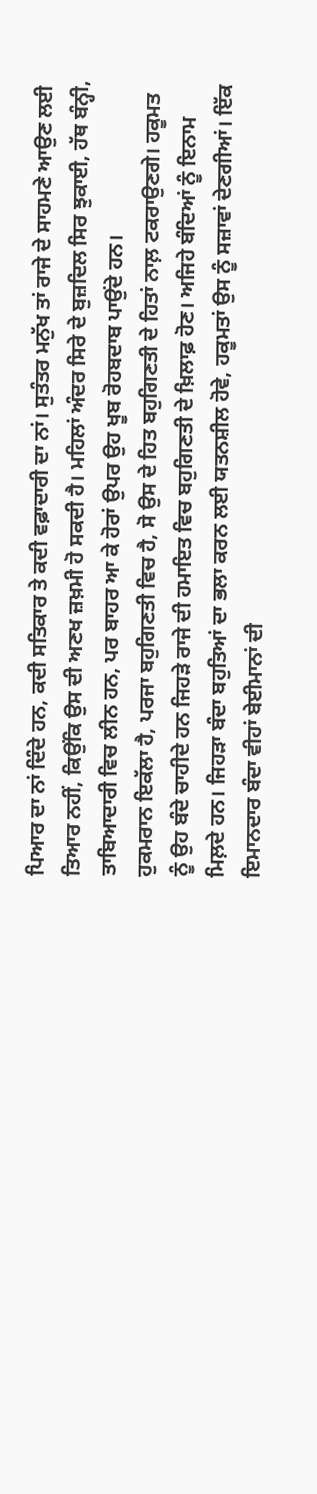ਪਿਆਰ ਦਾ ਨਾਂ ਦਿੰਦੇ ਹਨ, ਕਦੀ ਸਤਿਕਾਰ ਤੇ ਕਦੀ ਵਫ਼ਾਦਾਰੀ ਦਾ ਨਾਂ। ਸੁਤੰਤਰ ਮਨੁੱਖ ਤਾਂ ਰਾਜੇ ਦੇ ਸਾਹਮਣੇ ਆਉਣ ਲਈ ਤਿਆਰ ਨਹੀਂ, ਕਿਉਂਕਿ ਉਸ ਦੀ ਅਣਖ ਜ਼ਖ਼ਮੀ ਹੋ ਸਕਦੀ ਹੈ। ਮਹਿਲਾਂ ਅੰਦਰ ਸਿਰੇ ਦੇ ਬੁਜ਼ਦਿਲ ਸਿਰ ਝੁਕਾਈ, ਹੱਥ ਬੰਨ੍ਹੀ, ਤਾਬਿਆਦਾਰੀ ਵਿਚ ਲੀਨ ਹਨ, ਪਰ ਬਾਹਰ ਆ ਕੇ ਹੋਰਾਂ ਉਪਰ ਉਹ ਖੂਬ ਰੋਹਬਦਾਬ ਪਾਉਂਦੇ ਹਨ।
ਹੁਕਮਰਾਨ ਇਕੱਲਾ ਹੈ, ਪਰਜਾ ਬਹੁਗਿਣਤੀ ਵਿਚ ਹੈ, ਸੋ ਉਸ ਦੇ ਹਿਤ ਬਹੁਗਿਣਤੀ ਦੇ ਹਿਤਾਂ ਨਾਲ਼ ਟਕਰਾਉਣਗੇ। ਹਕੂਮਤ ਨੂੰ ਉਹ ਬੰਦੇ ਚਾਹੀਦੇ ਹਨ ਜਿਹੜੇ ਰਾਜੇ ਦੀ ਹਮਾਇਤ ਵਿਚ ਬਹੁਗਿਣਤੀ ਦੇ ਖ਼ਿਲਾਫ਼ ਹੋਣ। ਅਜਿਹੇ ਬੰਦਿਆਂ ਨੂੰ ਇਨਾਮ ਮਿਲ਼ਦੇ ਹਨ। ਜਿਹੜਾ ਬੰਦਾ ਬਹੁਤਿਆਂ ਦਾ ਭਲਾ ਕਰਨ ਲਈ ਯਤਨਸ਼ੀਲ ਹੋਵੇ, ਹਕੂਮਤਾਂ ਉਸ ਨੂੰ ਸਜ਼ਾਵਾਂ ਦੇਣਗੀਆਂ। ਇੱਕ ਇਮਾਨਦਾਰ ਬੰਦਾ ਵੀਹਾਂ ਬੇਈਮਾਨਾਂ ਦੀ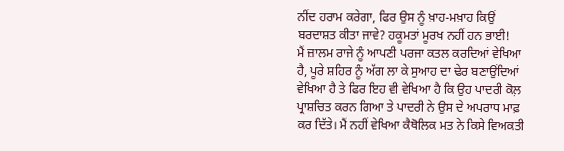ਨੀਂਦ ਹਰਾਮ ਕਰੇਗਾ, ਫਿਰ ਉਸ ਨੂੰ ਖ਼ਾਹ-ਮਖ਼ਾਹ ਕਿਉਂ ਬਰਦਾਸ਼ਤ ਕੀਤਾ ਜਾਵੇ? ਹਕੂਮਤਾਂ ਮੂਰਖ ਨਹੀਂ ਹਨ ਭਾਈ!
ਮੈਂ ਜ਼ਾਲਮ ਰਾਜੇ ਨੂੰ ਆਪਣੀ ਪਰਜਾ ਕਤਲ ਕਰਦਿਆਂ ਵੇਖਿਆ ਹੈ, ਪੂਰੇ ਸ਼ਹਿਰ ਨੂੰ ਅੱਗ ਲਾ ਕੇ ਸੁਆਹ ਦਾ ਢੇਰ ਬਣਾਉਂਦਿਆਂ ਵੇਖਿਆ ਹੈ ਤੇ ਫਿਰ ਇਹ ਵੀ ਵੇਖਿਆ ਹੈ ਕਿ ਉਹ ਪਾਦਰੀ ਕੋਲ਼ ਪ੍ਰਾਸ਼ਚਿਤ ਕਰਨ ਗਿਆ ਤੇ ਪਾਦਰੀ ਨੇ ਉਸ ਦੇ ਅਪਰਾਧ ਮਾਫ਼ ਕਰ ਦਿੱਤੇ। ਮੈਂ ਨਹੀਂ ਵੇਖਿਆ ਕੈਥੋਲਿਕ ਮਤ ਨੇ ਕਿਸੇ ਵਿਅਕਤੀ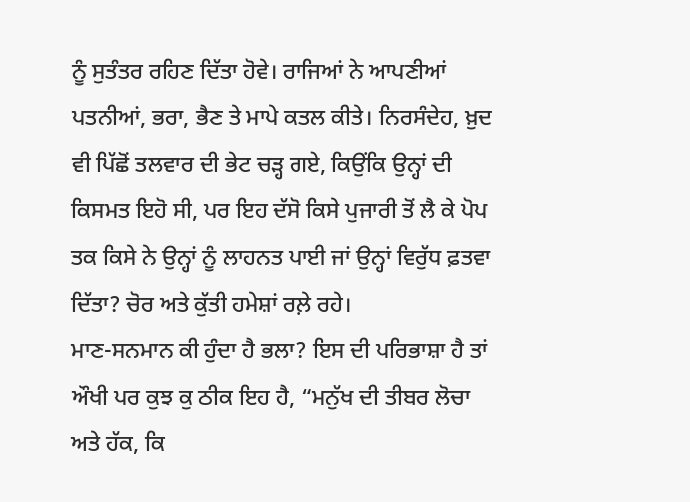ਨੂੰ ਸੁਤੰਤਰ ਰਹਿਣ ਦਿੱਤਾ ਹੋਵੇ। ਰਾਜਿਆਂ ਨੇ ਆਪਣੀਆਂ ਪਤਨੀਆਂ, ਭਰਾ, ਭੈਣ ਤੇ ਮਾਪੇ ਕਤਲ ਕੀਤੇ। ਨਿਰਸੰਦੇਹ, ਖ਼ੁਦ ਵੀ ਪਿੱਛੋਂ ਤਲਵਾਰ ਦੀ ਭੇਟ ਚੜ੍ਹ ਗਏ, ਕਿਉਂਕਿ ਉਨ੍ਹਾਂ ਦੀ ਕਿਸਮਤ ਇਹੋ ਸੀ, ਪਰ ਇਹ ਦੱਸੋ ਕਿਸੇ ਪੁਜਾਰੀ ਤੋਂ ਲੈ ਕੇ ਪੋਪ ਤਕ ਕਿਸੇ ਨੇ ਉਨ੍ਹਾਂ ਨੂੰ ਲਾਹਨਤ ਪਾਈ ਜਾਂ ਉਨ੍ਹਾਂ ਵਿਰੁੱਧ ਫ਼ਤਵਾ ਦਿੱਤਾ? ਚੋਰ ਅਤੇ ਕੁੱਤੀ ਹਮੇਸ਼ਾਂ ਰਲ਼ੇ ਰਹੇ।
ਮਾਣ-ਸਨਮਾਨ ਕੀ ਹੁੰਦਾ ਹੈ ਭਲਾ? ਇਸ ਦੀ ਪਰਿਭਾਸ਼ਾ ਹੈ ਤਾਂ ਔਖੀ ਪਰ ਕੁਝ ਕੁ ਠੀਕ ਇਹ ਹੈ, “ਮਨੁੱਖ ਦੀ ਤੀਬਰ ਲੋਚਾ ਅਤੇ ਹੱਕ, ਕਿ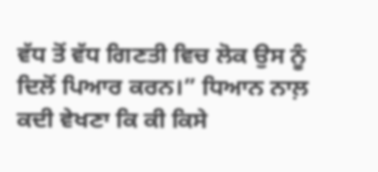ਵੱਧ ਤੋਂ ਵੱਧ ਗਿਣਤੀ ਵਿਚ ਲੋਕ ਉਸ ਨੂੰ ਦਿਲੋਂ ਪਿਆਰ ਕਰਨ।” ਧਿਆਨ ਨਾਲ਼ ਕਦੀ ਵੇਖਣਾ ਕਿ ਕੀ ਕਿਸੇ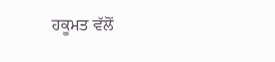ਹਕੂਮਤ ਵੱਲੋਂ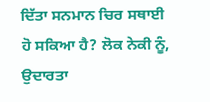ਦਿੱਤਾ ਸਨਮਾਨ ਚਿਰ ਸਥਾਈ ਹੋ ਸਕਿਆ ਹੈ? ਲੋਕ ਨੇਕੀ ਨੂੰ, ਉਦਾਰਤਾ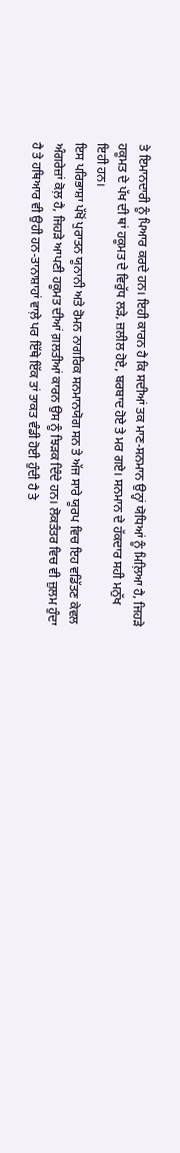ਤੇ ਇਮਾਨਦਾਰੀ ਨੂੰ ਪਿਆਰ ਕਰਦੇ ਹਨ। ਇਹੀ ਕਾਰਨ ਹੈ ਕਿ ਸਦੀਆਂ ਤਕ ਮਾਣ-ਸਨਮਾਨ ਉਨ੍ਹਾਂ ਯੋਧਿਆਂ ਨੂੰ ਮਿਲ਼ਿਆ ਹੈ, ਜਿਹੜੇ ਹਕੂਮਤ ਦੇ ਪੱਖ ਦੀ ਥਾਂ ਹਕੂਮਤ ਦੇ ਵਿਰੁੱਧ ਲੜੇ, ਜ਼ਲੀਲ ਹੋਏ, ਬਰਬਾਦ ਹੋਏ ਤੇ ਮਰ ਗਏ। ਸਨਮਾਨ ਦੇ ਹੱਕਦਾਰ ਸਹੀ ਮਨੁੱਖ ਇਹੀ ਹਨ।
ਇਸ ਪਰਿਭਾਸ਼ਾ ਪੱਖੋਂ ਪੁਰਾਤਨ ਯੂਨਾਨੀ ਅਤੇ ਰੋਮਨ ਨਾਗਰਿਕ ਸਨਮਾਨਯੋਗ ਸਨ ਤੇ ਅੱਜ ਸਾਰੇ ਯੂਰਪ ਵਿਚ ਇਹ ਵਡਿੱਤਣ ਕੇਵਲ ਅੰਗਰੇਜ਼ਾਂ ਕੋਲ਼ ਹੈ, ਜਿਹੜੇ ਆਪਣੀ ਹਕੂਮਤ ਦੀਆਂ ਗ਼ਲਤੀਆਂ ਕਾਰਨ ਉਸ ਨੂੰ ਝਿੜਕ ਦਿੰਦੇ ਹਨ। ਲੋਕਤੰਤਰ ਵਿਚ ਵੀ ਜ਼ੁਲਮ ਹੁੰਦਾ ਹੈ ਤੇ ਹਥਿਆਰ ਵੀ ਉਹੀ ਹਨ-ਤਾਨਾਸ਼ਾਹਾਂ ਵਾਲ਼ੇ ਪਰ ਇੱਥੇ ਇੱਕ ਤਾਂ ਤਾਕਤ ਵੰਡੀ ਹੋਈ ਹੁੰਦੀ ਹੈ ਤੇ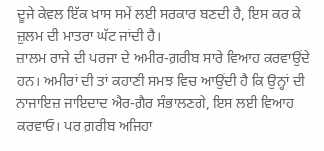ਦੂਜੇ ਕੇਵਲ ਇੱਕ ਖ਼ਾਸ ਸਮੇਂ ਲਈ ਸਰਕਾਰ ਬਣਦੀ ਹੈ, ਇਸ ਕਰ ਕੇ ਜ਼ੁਲਮ ਦੀ ਮਾਤਰਾ ਘੱਟ ਜਾਂਦੀ ਹੈ।
ਜ਼ਾਲਮ ਰਾਜੇ ਦੀ ਪਰਜਾ ਦੇ ਅਮੀਰ-ਗ਼ਰੀਬ ਸਾਰੇ ਵਿਆਹ ਕਰਵਾਉਂਦੇ ਹਨ। ਅਮੀਰਾਂ ਦੀ ਤਾਂ ਕਹਾਣੀ ਸਮਝ ਵਿਚ ਆਉਂਦੀ ਹੈ ਕਿ ਉਨ੍ਹਾਂ ਦੀ ਨਾਜਾਇਜ਼ ਜਾਇਦਾਦ ਐਰ-ਗ਼ੈਰ ਸੰਭਾਲਣਗੇ, ਇਸ ਲਈ ਵਿਆਹ ਕਰਵਾਓ। ਪਰ ਗ਼ਰੀਬ ਅਜਿਹਾ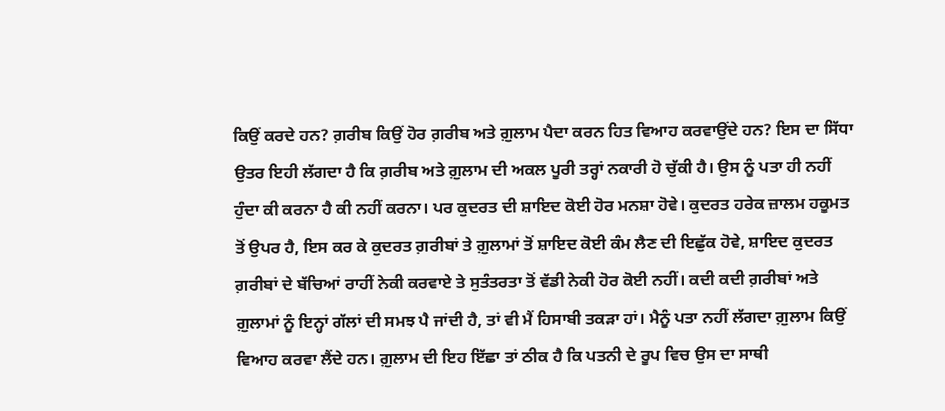ਕਿਉਂ ਕਰਦੇ ਹਨ? ਗ਼ਰੀਬ ਕਿਉਂ ਹੋਰ ਗ਼ਰੀਬ ਅਤੇ ਗ਼ੁਲਾਮ ਪੈਦਾ ਕਰਨ ਹਿਤ ਵਿਆਹ ਕਰਵਾਉਂਦੇ ਹਨ? ਇਸ ਦਾ ਸਿੱਧਾ ਉਤਰ ਇਹੀ ਲੱਗਦਾ ਹੈ ਕਿ ਗ਼ਰੀਬ ਅਤੇ ਗ਼ੁਲਾਮ ਦੀ ਅਕਲ ਪੂਰੀ ਤਰ੍ਹਾਂ ਨਕਾਰੀ ਹੋ ਚੁੱਕੀ ਹੈ। ਉਸ ਨੂੰ ਪਤਾ ਹੀ ਨਹੀਂ ਹੁੰਦਾ ਕੀ ਕਰਨਾ ਹੈ ਕੀ ਨਹੀਂ ਕਰਨਾ। ਪਰ ਕੁਦਰਤ ਦੀ ਸ਼ਾਇਦ ਕੋਈ ਹੋਰ ਮਨਸ਼ਾ ਹੋਵੇ। ਕੁਦਰਤ ਹਰੇਕ ਜ਼ਾਲਮ ਹਕੂਮਤ ਤੋਂ ਉਪਰ ਹੈ, ਇਸ ਕਰ ਕੇ ਕੁਦਰਤ ਗ਼ਰੀਬਾਂ ਤੇ ਗ਼ੁਲਾਮਾਂ ਤੋਂ ਸ਼ਾਇਦ ਕੋਈ ਕੰਮ ਲੈਣ ਦੀ ਇਛੁੱਕ ਹੋਵੇ, ਸ਼ਾਇਦ ਕੁਦਰਤ ਗ਼ਰੀਬਾਂ ਦੇ ਬੱਚਿਆਂ ਰਾਹੀਂ ਨੇਕੀ ਕਰਵਾਏ ਤੇ ਸੁਤੰਤਰਤਾ ਤੋਂ ਵੱਡੀ ਨੇਕੀ ਹੋਰ ਕੋਈ ਨਹੀਂ। ਕਦੀ ਕਦੀ ਗ਼ਰੀਬਾਂ ਅਤੇ ਗ਼ੁਲਾਮਾਂ ਨੂੰ ਇਨ੍ਹਾਂ ਗੱਲਾਂ ਦੀ ਸਮਝ ਪੈ ਜਾਂਦੀ ਹੈ, ਤਾਂ ਵੀ ਮੈਂ ਹਿਸਾਬੀ ਤਕੜਾ ਹਾਂ। ਮੈਨੂੰ ਪਤਾ ਨਹੀਂ ਲੱਗਦਾ ਗ਼ੁਲਾਮ ਕਿਉਂ ਵਿਆਹ ਕਰਵਾ ਲੈਂਦੇ ਹਨ। ਗ਼ੁਲਾਮ ਦੀ ਇਹ ਇੱਛਾ ਤਾਂ ਠੀਕ ਹੈ ਕਿ ਪਤਨੀ ਦੇ ਰੂਪ ਵਿਚ ਉਸ ਦਾ ਸਾਥੀ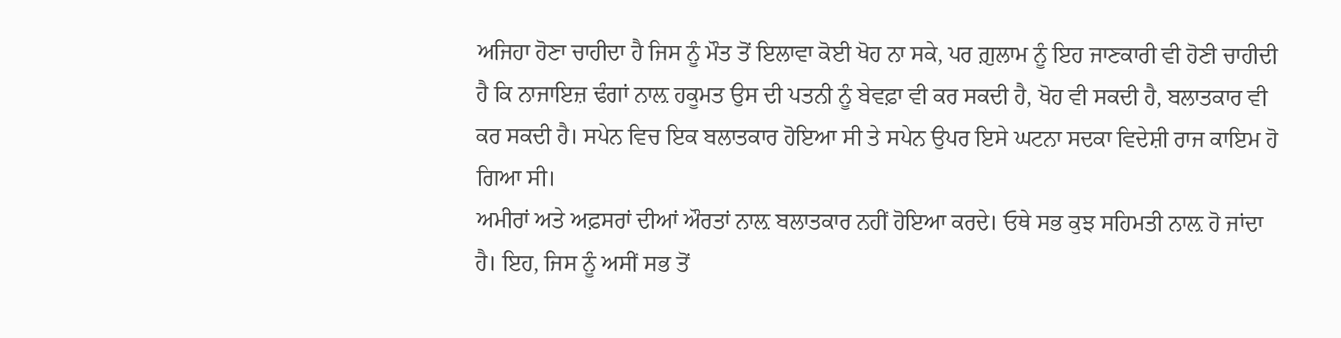ਅਜਿਹਾ ਹੋਣਾ ਚਾਹੀਦਾ ਹੈ ਜਿਸ ਨੂੰ ਮੌਤ ਤੋਂ ਇਲਾਵਾ ਕੋਈ ਖੋਹ ਨਾ ਸਕੇ, ਪਰ ਗ਼ੁਲਾਮ ਨੂੰ ਇਹ ਜਾਣਕਾਰੀ ਵੀ ਹੋਣੀ ਚਾਹੀਦੀ ਹੈ ਕਿ ਨਾਜਾਇਜ਼ ਢੰਗਾਂ ਨਾਲ਼ ਹਕੂਮਤ ਉਸ ਦੀ ਪਤਨੀ ਨੂੰ ਬੇਵਫ਼ਾ ਵੀ ਕਰ ਸਕਦੀ ਹੈ, ਖੋਹ ਵੀ ਸਕਦੀ ਹੈ, ਬਲਾਤਕਾਰ ਵੀ ਕਰ ਸਕਦੀ ਹੈ। ਸਪੇਨ ਵਿਚ ਇਕ ਬਲਾਤਕਾਰ ਹੋਇਆ ਸੀ ਤੇ ਸਪੇਨ ਉਪਰ ਇਸੇ ਘਟਨਾ ਸਦਕਾ ਵਿਦੇਸ਼ੀ ਰਾਜ ਕਾਇਮ ਹੋ ਗਿਆ ਸੀ।
ਅਮੀਰਾਂ ਅਤੇ ਅਫ਼ਸਰਾਂ ਦੀਆਂ ਔਰਤਾਂ ਨਾਲ਼ ਬਲਾਤਕਾਰ ਨਹੀਂ ਹੋਇਆ ਕਰਦੇ। ਓਥੇ ਸਭ ਕੁਝ ਸਹਿਮਤੀ ਨਾਲ਼ ਹੋ ਜਾਂਦਾ ਹੈ। ਇਹ, ਜਿਸ ਨੂੰ ਅਸੀਂ ਸਭ ਤੋਂ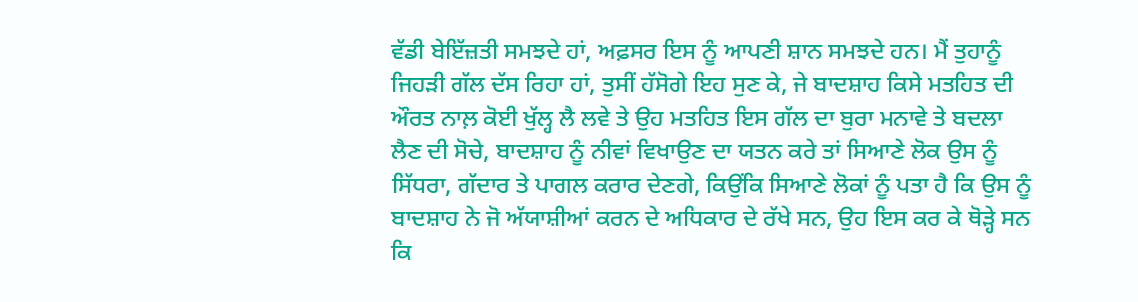ਵੱਡੀ ਬੇਇੱਜ਼ਤੀ ਸਮਝਦੇ ਹਾਂ, ਅਫ਼ਸਰ ਇਸ ਨੂੰ ਆਪਣੀ ਸ਼ਾਨ ਸਮਝਦੇ ਹਨ। ਮੈਂ ਤੁਹਾਨੂੰ ਜਿਹੜੀ ਗੱਲ ਦੱਸ ਰਿਹਾ ਹਾਂ, ਤੁਸੀਂ ਹੱਸੋਗੇ ਇਹ ਸੁਣ ਕੇ, ਜੇ ਬਾਦਸ਼ਾਹ ਕਿਸੇ ਮਤਹਿਤ ਦੀ ਔਰਤ ਨਾਲ਼ ਕੋਈ ਖੁੱਲ੍ਹ ਲੈ ਲਵੇ ਤੇ ਉਹ ਮਤਹਿਤ ਇਸ ਗੱਲ ਦਾ ਬੁਰਾ ਮਨਾਵੇ ਤੇ ਬਦਲਾ ਲੈਣ ਦੀ ਸੋਚੇ, ਬਾਦਸ਼ਾਹ ਨੂੰ ਨੀਵਾਂ ਵਿਖਾਉਣ ਦਾ ਯਤਨ ਕਰੇ ਤਾਂ ਸਿਆਣੇ ਲੋਕ ਉਸ ਨੂੰ ਸਿੱਧਰਾ, ਗੱਦਾਰ ਤੇ ਪਾਗਲ ਕਰਾਰ ਦੇਣਗੇ, ਕਿਉਂਕਿ ਸਿਆਣੇ ਲੋਕਾਂ ਨੂੰ ਪਤਾ ਹੈ ਕਿ ਉਸ ਨੂੰ ਬਾਦਸ਼ਾਹ ਨੇ ਜੋ ਅੱਯਾਸ਼ੀਆਂ ਕਰਨ ਦੇ ਅਧਿਕਾਰ ਦੇ ਰੱਖੇ ਸਨ, ਉਹ ਇਸ ਕਰ ਕੇ ਥੋੜ੍ਹੇ ਸਨ ਕਿ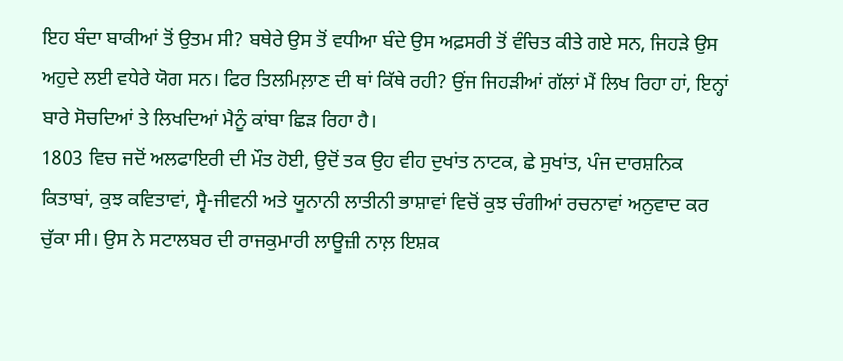ਇਹ ਬੰਦਾ ਬਾਕੀਆਂ ਤੋਂ ਉਤਮ ਸੀ? ਬਥੇਰੇ ਉਸ ਤੋਂ ਵਧੀਆ ਬੰਦੇ ਉਸ ਅਫ਼ਸਰੀ ਤੋਂ ਵੰਚਿਤ ਕੀਤੇ ਗਏ ਸਨ, ਜਿਹੜੇ ਉਸ ਅਹੁਦੇ ਲਈ ਵਧੇਰੇ ਯੋਗ ਸਨ। ਫਿਰ ਤਿਲਮਿਲ਼ਾਣ ਦੀ ਥਾਂ ਕਿੱਥੇ ਰਹੀ? ਉਂਜ ਜਿਹੜੀਆਂ ਗੱਲਾਂ ਮੈਂ ਲਿਖ ਰਿਹਾ ਹਾਂ, ਇਨ੍ਹਾਂ ਬਾਰੇ ਸੋਚਦਿਆਂ ਤੇ ਲਿਖਦਿਆਂ ਮੈਨੂੰ ਕਾਂਬਾ ਛਿੜ ਰਿਹਾ ਹੈ।
1803 ਵਿਚ ਜਦੋਂ ਅਲਫਾਇਰੀ ਦੀ ਮੌਤ ਹੋਈ, ਉਦੋਂ ਤਕ ਉਹ ਵੀਹ ਦੁਖਾਂਤ ਨਾਟਕ, ਛੇ ਸੁਖਾਂਤ, ਪੰਜ ਦਾਰਸ਼ਨਿਕ ਕਿਤਾਬਾਂ, ਕੁਝ ਕਵਿਤਾਵਾਂ, ਸ੍ਵੈ-ਜੀਵਨੀ ਅਤੇ ਯੂਨਾਨੀ ਲਾਤੀਨੀ ਭਾਸ਼ਾਵਾਂ ਵਿਚੋਂ ਕੁਝ ਚੰਗੀਆਂ ਰਚਨਾਵਾਂ ਅਨੁਵਾਦ ਕਰ ਚੁੱਕਾ ਸੀ। ਉਸ ਨੇ ਸਟਾਲਬਰ ਦੀ ਰਾਜਕੁਮਾਰੀ ਲਾਊਜ਼ੀ ਨਾਲ਼ ਇਸ਼ਕ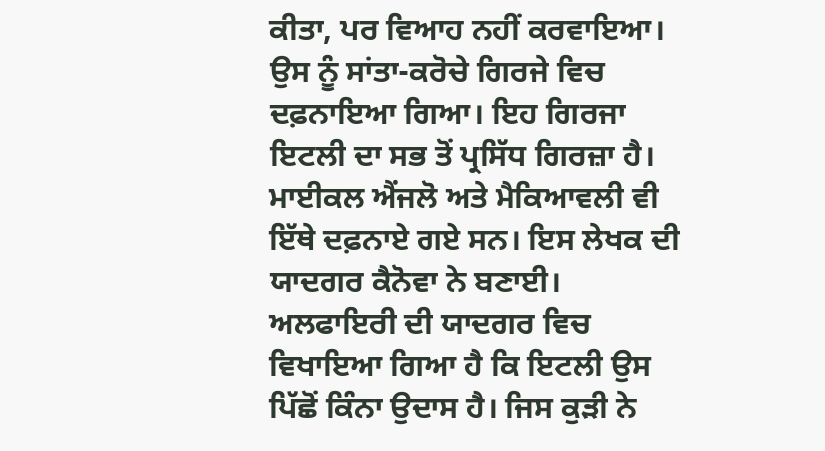ਕੀਤਾ, ਪਰ ਵਿਆਹ ਨਹੀਂ ਕਰਵਾਇਆ। ਉਸ ਨੂੰ ਸਾਂਤਾ-ਕਰੋਚੇ ਗਿਰਜੇ ਵਿਚ ਦਫ਼ਨਾਇਆ ਗਿਆ। ਇਹ ਗਿਰਜਾ ਇਟਲੀ ਦਾ ਸਭ ਤੋਂ ਪ੍ਰਸਿੱਧ ਗਿਰਜ਼ਾ ਹੈ। ਮਾਈਕਲ ਐਂਜਲੋ ਅਤੇ ਮੈਕਿਆਵਲੀ ਵੀ ਇੱਥੇ ਦਫ਼ਨਾਏ ਗਏ ਸਨ। ਇਸ ਲੇਖਕ ਦੀ ਯਾਦਗਰ ਕੈਨੋਵਾ ਨੇ ਬਣਾਈ।
ਅਲਫਾਇਰੀ ਦੀ ਯਾਦਗਰ ਵਿਚ ਵਿਖਾਇਆ ਗਿਆ ਹੈ ਕਿ ਇਟਲੀ ਉਸ ਪਿੱਛੋਂ ਕਿੰਨਾ ਉਦਾਸ ਹੈ। ਜਿਸ ਕੁੜੀ ਨੇ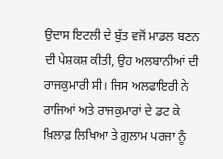ਉਦਾਸ ਇਟਲੀ ਦੇ ਬੁੱਤ ਵਜੋਂ ਮਾਡਲ ਬਣਨ ਦੀ ਪੇਸ਼ਕਸ਼ ਕੀਤੀ, ਉਹ ਅਲਬਾਨੀਆਂ ਦੀ ਰਾਜਕੁਮਾਰੀ ਸੀ। ਜਿਸ ਅਲਫਾਇਰੀ ਨੇ ਰਾਜਿਆਂ ਅਤੇ ਰਾਜਕੁਮਾਰਾਂ ਦੇ ਡਟ ਕੇ ਖ਼ਿਲਾਫ਼ ਲਿਖਿਆ ਤੇ ਗ਼ੁਲਾਮ ਪਰਜਾ ਨੂੰ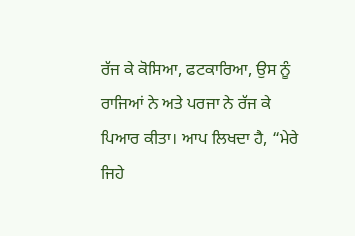ਰੱਜ ਕੇ ਕੋਸਿਆ, ਫਟਕਾਰਿਆ, ਉਸ ਨੂੰ ਰਾਜਿਆਂ ਨੇ ਅਤੇ ਪਰਜਾ ਨੇ ਰੱਜ ਕੇ ਪਿਆਰ ਕੀਤਾ। ਆਪ ਲਿਖਦਾ ਹੈ, “ਮੇਰੇ ਜਿਹੇ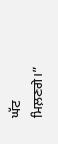ਘੱਟ ਮਿਲ਼ਣਗੇ।”